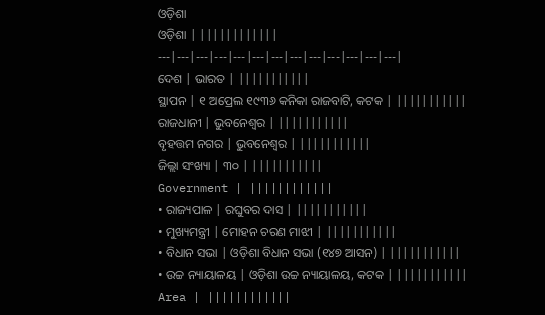ଓଡ଼ିଶା
ଓଡ଼ିଶା | ||||||||||||
---|---|---|---|---|---|---|---|---|---|---|---|---|
ଦେଶ | ଭାରତ | |||||||||||
ସ୍ଥାପନ | ୧ ଅପ୍ରେଲ ୧୯୩୬ କନିକା ରାଜବାଟି, କଟକ | |||||||||||
ରାଜଧାନୀ | ଭୁବନେଶ୍ୱର | |||||||||||
ବୃହତ୍ତମ ନଗର | ଭୁବନେଶ୍ୱର | |||||||||||
ଜିଲ୍ଲା ସଂଖ୍ୟା | ୩୦ | |||||||||||
Government | ||||||||||||
• ରାଜ୍ୟପାଳ | ରଘୁବର ଦାସ | |||||||||||
• ମୁଖ୍ୟମନ୍ତ୍ରୀ | ମୋହନ ଚରଣ ମାଝୀ | |||||||||||
• ବିଧାନ ସଭା | ଓଡ଼ିଶା ବିଧାନ ସଭା (୧୪୭ ଆସନ) | |||||||||||
• ଉଚ୍ଚ ନ୍ୟାୟାଳୟ | ଓଡ଼ିଶା ଉଚ୍ଚ ନ୍ୟାୟାଳୟ, କଟକ | |||||||||||
Area | ||||||||||||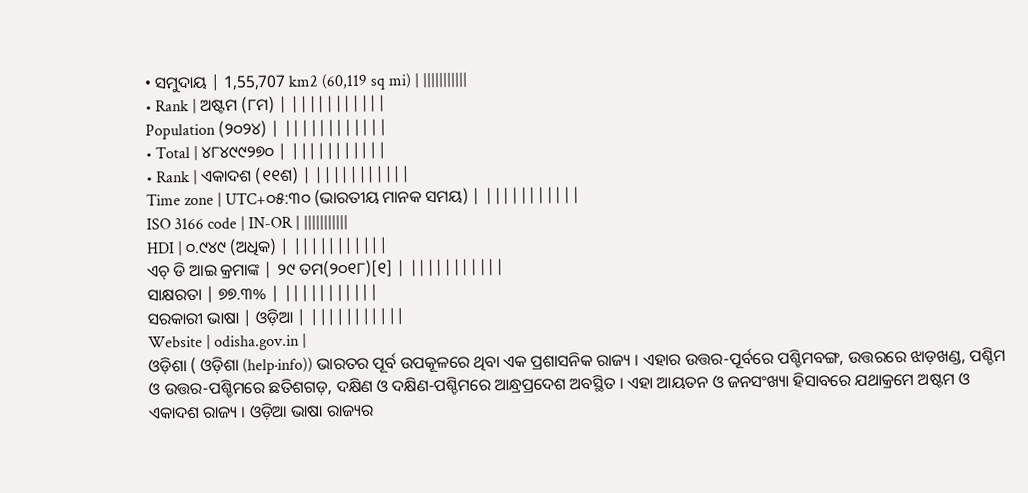• ସମୁଦାୟ | 1,55,707 km2 (60,119 sq mi) | |||||||||||
• Rank | ଅଷ୍ଟମ (୮ମ) | |||||||||||
Population (୨୦୨୪) | ||||||||||||
• Total | ୪୮୪୯୯୨୭୦ | |||||||||||
• Rank | ଏକାଦଶ (୧୧ଶ) | |||||||||||
Time zone | UTC+୦୫:୩୦ (ଭାରତୀୟ ମାନକ ସମୟ) | |||||||||||
ISO 3166 code | IN-OR | |||||||||||
HDI | ୦.୯୪୯ (ଅଧିକ) | |||||||||||
ଏଚ୍ ଡି ଆଇ କ୍ରମାଙ୍କ | ୨୯ ତମ(୨୦୧୮)[୧] | |||||||||||
ସାକ୍ଷରତା | ୭୭.୩% | |||||||||||
ସରକାରୀ ଭାଷା | ଓଡ଼ିଆ | |||||||||||
Website | odisha.gov.in |
ଓଡ଼ିଶା ( ଓଡ଼ିଶା (help·info)) ଭାରତର ପୂର୍ବ ଉପକୂଳରେ ଥିବା ଏକ ପ୍ରଶାସନିକ ରାଜ୍ୟ । ଏହାର ଉତ୍ତର-ପୂର୍ବରେ ପଶ୍ଚିମବଙ୍ଗ, ଉତ୍ତରରେ ଝାଡ଼ଖଣ୍ଡ, ପଶ୍ଚିମ ଓ ଉତ୍ତର-ପଶ୍ଚିମରେ ଛତିଶଗଡ଼, ଦକ୍ଷିଣ ଓ ଦକ୍ଷିଣ-ପଶ୍ଚିମରେ ଆନ୍ଧ୍ରପ୍ରଦେଶ ଅବସ୍ଥିତ । ଏହା ଆୟତନ ଓ ଜନସଂଖ୍ୟା ହିସାବରେ ଯଥାକ୍ରମେ ଅଷ୍ଟମ ଓ ଏକାଦଶ ରାଜ୍ୟ । ଓଡ଼ିଆ ଭାଷା ରାଜ୍ୟର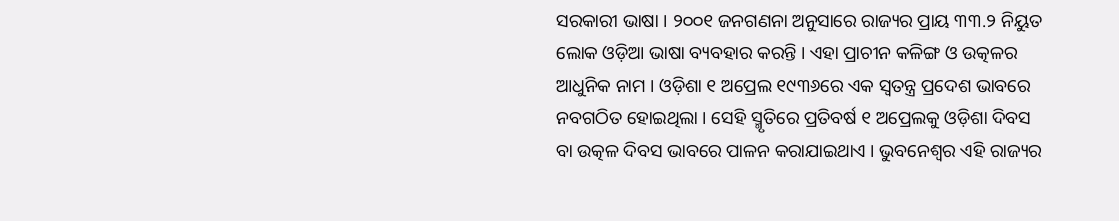ସରକାରୀ ଭାଷା । ୨୦୦୧ ଜନଗଣନା ଅନୁସାରେ ରାଜ୍ୟର ପ୍ରାୟ ୩୩.୨ ନିୟୁତ ଲୋକ ଓଡ଼ିଆ ଭାଷା ବ୍ୟବହାର କରନ୍ତି । ଏହା ପ୍ରାଚୀନ କଳିଙ୍ଗ ଓ ଉତ୍କଳର ଆଧୁନିକ ନାମ । ଓଡ଼ିଶା ୧ ଅପ୍ରେଲ ୧୯୩୬ରେ ଏକ ସ୍ୱତନ୍ତ୍ର ପ୍ରଦେଶ ଭାବରେ ନବଗଠିତ ହୋଇଥିଲା । ସେହି ସ୍ମୃତିରେ ପ୍ରତିବର୍ଷ ୧ ଅପ୍ରେଲକୁ ଓଡ଼ିଶା ଦିବସ ବା ଉତ୍କଳ ଦିବସ ଭାବରେ ପାଳନ କରାଯାଇଥାଏ । ଭୁବନେଶ୍ୱର ଏହି ରାଜ୍ୟର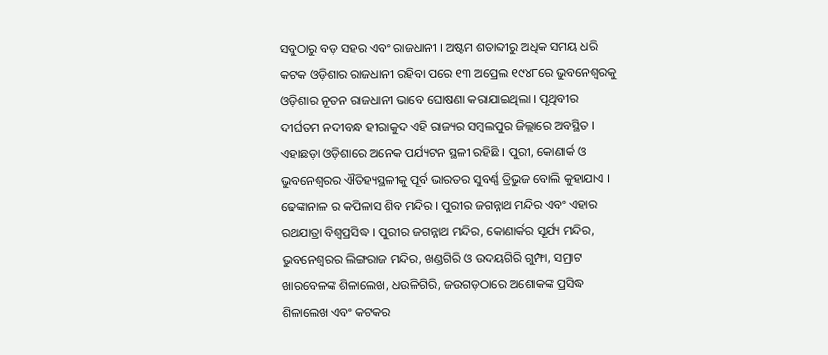ସବୁଠାରୁ ବଡ଼ ସହର ଏବଂ ରାଜଧାନୀ । ଅଷ୍ଟମ ଶତାବ୍ଦୀରୁ ଅଧିକ ସମୟ ଧରି କଟକ ଓଡ଼ିଶାର ରାଜଧାନୀ ରହିବା ପରେ ୧୩ ଅପ୍ରେଲ ୧୯୪୮ରେ ଭୁବନେଶ୍ୱରକୁ ଓଡ଼ିଶାର ନୂତନ ରାଜଧାନୀ ଭାବେ ଘୋଷଣା କରାଯାଇଥିଲା । ପୃଥିବୀର ଦୀର୍ଘତମ ନଦୀବନ୍ଧ ହୀରାକୁଦ ଏହି ରାଜ୍ୟର ସମ୍ବଲପୁର ଜିଲ୍ଲାରେ ଅବସ୍ଥିତ । ଏହାଛଡ଼ା ଓଡ଼ିଶାରେ ଅନେକ ପର୍ଯ୍ୟଟନ ସ୍ଥଳୀ ରହିଛି । ପୁରୀ, କୋଣାର୍କ ଓ ଭୁବନେଶ୍ୱରର ଐତିହ୍ୟସ୍ଥଳୀକୁ ପୂର୍ବ ଭାରତର ସୁବର୍ଣ୍ଣ ତ୍ରିଭୁଜ ବୋଲି କୁହାଯାଏ । ଢେଙ୍କାନାଳ ର କପିଳାସ ଶିବ ମନ୍ଦିର । ପୁରୀର ଜଗନ୍ନାଥ ମନ୍ଦିର ଏବଂ ଏହାର ରଥଯାତ୍ରା ବିଶ୍ୱପ୍ରସିଦ୍ଧ । ପୁରୀର ଜଗନ୍ନାଥ ମନ୍ଦିର, କୋଣାର୍କର ସୂର୍ଯ୍ୟ ମନ୍ଦିର, ଭୁବନେଶ୍ୱରର ଲିଙ୍ଗରାଜ ମନ୍ଦିର, ଖଣ୍ଡଗିରି ଓ ଉଦୟଗିରି ଗୁମ୍ଫା, ସମ୍ରାଟ ଖାରବେଳଙ୍କ ଶିଳାଲେଖ, ଧଉଳିଗିରି, ଜଉଗଡ଼ଠାରେ ଅଶୋକଙ୍କ ପ୍ରସିଦ୍ଧ ଶିଳାଲେଖ ଏବଂ କଟକର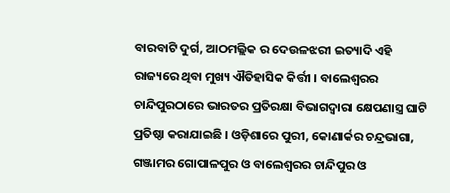ବାରବାଟି ଦୁର୍ଗ, ଆଠମଲ୍ଲିକ ର ଦେଉଳଝରୀ ଇତ୍ୟାଦି ଏହି ରାଜ୍ୟରେ ଥିବା ମୁଖ୍ୟ ଐତିହାସିକ କିର୍ତ୍ତୀ । ବାଲେଶ୍ୱରର ଚାନ୍ଦିପୁରଠାରେ ଭାରତର ପ୍ରତିରକ୍ଷା ବିଭାଗଦ୍ୱାରା କ୍ଷେପଣାସ୍ତ୍ର ଘାଟି ପ୍ରତିଷ୍ଠା କରାଯାଇଛି । ଓଡ଼ିଶାରେ ପୁରୀ, କୋଣାର୍କର ଚନ୍ଦ୍ରଭାଗା, ଗଞ୍ଜାମର ଗୋପାଳପୁର ଓ ବାଲେଶ୍ୱରର ଚାନ୍ଦିପୁର ଓ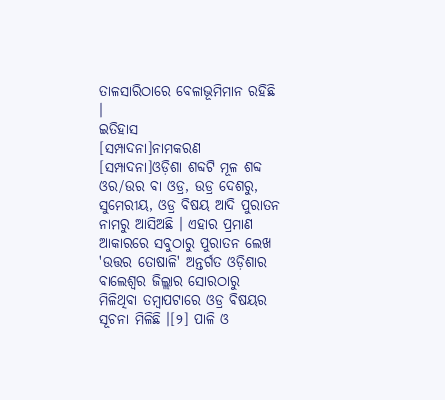ତାଳସାରିଠାରେ ବେଳାଭୂମିମାନ ରହିଛି ।
ଇତିହାସ
[ସମ୍ପାଦନା]ନାମକରଣ
[ସମ୍ପାଦନା]ଓଡ଼ିଶା ଶବ୍ଦଟି ମୂଳ ଶବ୍ଦ ଓର/ଉର ବା ଓଡ୍ର, ଉଡ୍ର ଦେଶରୁ, ସୁମେରୀୟ, ଓଡ୍ର ବିଷୟ ଆଦି ପୁରାତନ ନାମରୁ ଆସିଅଛି । ଏହାର ପ୍ରମାଣ ଆକାରରେ ସବୁଠାରୁ ପୁରାତନ ଲେଖ 'ଉତ୍ତର ତୋଷାଳି' ଅନ୍ତର୍ଗତ ଓଡ଼ିଶାର ବାଲେଶ୍ୱର ଜିଲ୍ଲାର ସୋରଠାରୁ ମିଳିଥିବା ତମ୍ବାପଟାରେ ଓଡ୍ର ବିଷୟର ସୂଚନା ମିଳିଛି ।[୨] ପାଳି ଓ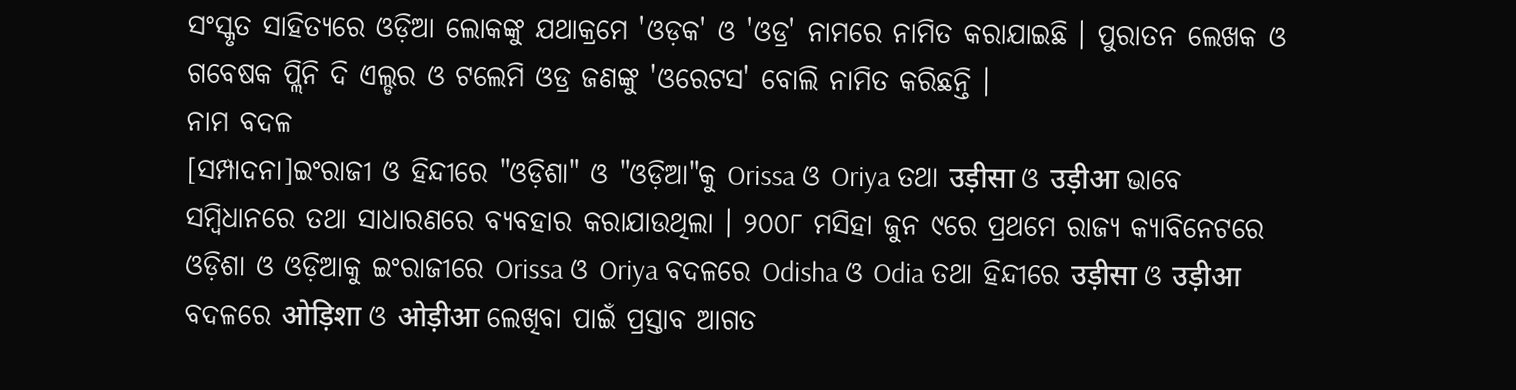ସଂସ୍କୃତ ସାହିତ୍ୟରେ ଓଡ଼ିଆ ଲୋକଙ୍କୁ ଯଥାକ୍ରମେ 'ଓଡ଼କ' ଓ 'ଓଡ୍ର' ନାମରେ ନାମିତ କରାଯାଇଛି । ପୁରାତନ ଲେଖକ ଓ ଗବେଷକ ପ୍ଲିନି ଦି ଏଲ୍ଡର ଓ ଟଲେମି ଓଡ୍ର ଜଣଙ୍କୁ 'ଓରେଟସ' ବୋଲି ନାମିତ କରିଛନ୍ତି ।
ନାମ ବଦଳ
[ସମ୍ପାଦନା]ଇଂରାଜୀ ଓ ହିନ୍ଦୀରେ "ଓଡ଼ିଶା" ଓ "ଓଡ଼ିଆ"କୁ Orissa ଓ Oriya ତଥା उड़ीसा ଓ उड़ीआ ଭାବେ ସମ୍ବିଧାନରେ ତଥା ସାଧାରଣରେ ବ୍ୟବହାର କରାଯାଉଥିଲା । ୨୦୦୮ ମସିହା ଜୁନ ୯ରେ ପ୍ରଥମେ ରାଜ୍ୟ କ୍ୟାବିନେଟରେ ଓଡ଼ିଶା ଓ ଓଡ଼ିଆକୁ ଇଂରାଜୀରେ Orissa ଓ Oriya ବଦଳରେ Odisha ଓ Odia ତଥା ହିନ୍ଦୀରେ उड़ीसा ଓ उड़ीआ ବଦଳରେ ओड़िशा ଓ ओड़ीआ ଲେଖିବା ପାଇଁ ପ୍ରସ୍ତାବ ଆଗତ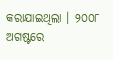କରାଯାଇଥିଲା । ୨୦୦୮ ଅଗଷ୍ଟରେ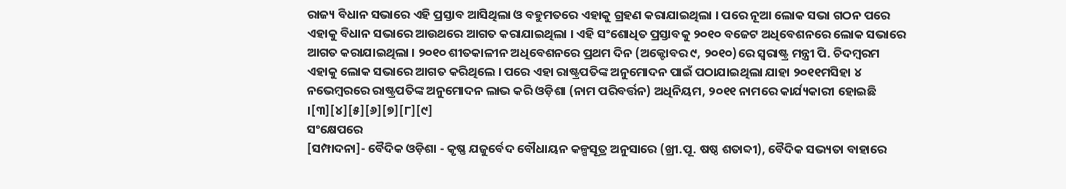ରାଜ୍ୟ ବିଧାନ ସଭାରେ ଏହି ପ୍ରସ୍ତାବ ଆସିଥିଲା ଓ ବହୁମତରେ ଏହାକୁ ଗ୍ରହଣ କରାଯାଇଥିଲା । ପରେ ନୂଆ ଲୋକ ସଭା ଗଠନ ପରେ ଏହାକୁ ବିଧାନ ସଭାରେ ଆଉଥରେ ଆଗତ କରାଯାଇଥିଲା । ଏହି ସଂଶୋଧିତ ପ୍ରସ୍ତାବକୁ ୨୦୧୦ ବଜେଟ ଅଧିବେଶନରେ ଲୋକ ସଭାରେ ଆଗତ କରାଯାଇଥିଲା । ୨୦୧୦ ଶୀତକାଳୀନ ଅଧିବେଶନରେ ପ୍ରଥମ ଦିନ (ଅକ୍ଟୋବର ୯, ୨୦୧୦)ରେ ସ୍ୱରାଷ୍ଟ୍ର ମନ୍ତ୍ରୀ ପି. ଚିଦମ୍ବରମ ଏହାକୁ ଲୋକ ସଭାରେ ଆଗତ କରିଥିଲେ । ପରେ ଏହା ରାଷ୍ଟ୍ରପତିଙ୍କ ଅନୁମୋଦନ ପାଇଁ ପଠାଯାଇଥିଲା ଯାହା ୨୦୧୧ମସିହା ୪ ନଭେମ୍ବରରେ ରାଷ୍ଟ୍ରପତିଙ୍କ ଅନୁମୋଦନ ଲାଭ କରି ଓଡ଼ିଶା (ନାମ ପରିବର୍ତ୍ତନ) ଅଧିନିୟମ, ୨୦୧୧ ନାମରେ କାର୍ଯ୍ୟକାରୀ ହୋଇଛି ।[୩][୪][୫][୬][୭][୮][୯]
ସଂକ୍ଷେପରେ
[ସମ୍ପାଦନା]- ବୈଦିକ ଓଡ଼ିଶା - କୃଷ୍ଣ ଯଜୁର୍ବେଦ ବୌଧାୟନ କଳ୍ପସୂତ୍ର ଅନୁସାରେ (ଖ୍ରୀ.ପୂ. ଷଷ୍ଠ ଶତାବ୍ଦୀ), ବୈଦିକ ସଭ୍ୟତା ବାହାରେ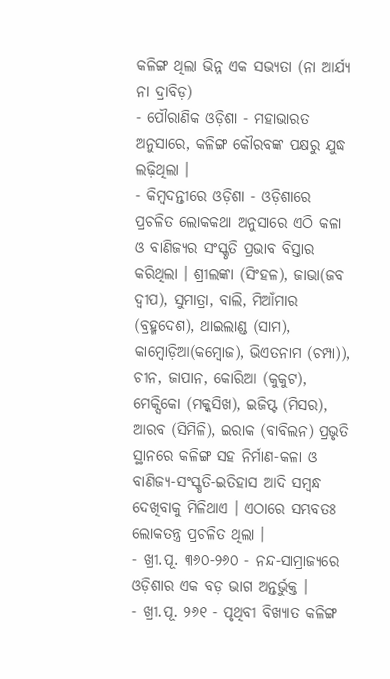କଳିଙ୍ଗ ଥିଲା ଭିନ୍ନ ଏକ ସଭ୍ୟତା (ନା ଆର୍ଯ୍ୟ ନା ଦ୍ରାବିଡ଼)
- ପୌରାଣିକ ଓଡ଼ିଶା - ମହାଭାରତ ଅନୁସାରେ, କଳିଙ୍ଗ କୌରବଙ୍କ ପକ୍ଷରୁ ଯୁଦ୍ଧ ଲଢ଼ିଥିଲା ।
- କିମ୍ବଦନ୍ତୀରେ ଓଡ଼ିଶା - ଓଡ଼ିଶାରେ ପ୍ରଚଳିତ ଲୋକକଥା ଅନୁସାରେ ଏଠି କଳା ଓ ବାଣିଜ୍ୟର ସଂସ୍କୃତି ପ୍ରଭାବ ବିସ୍ତାର କରିଥିଲା । ଶ୍ରୀଲଙ୍କା (ସିଂହଳ), ଜାଭା(ଜବ ଦ୍ୱୀପ), ସୁମାତ୍ରା, ବାଲି, ମିଆଁମାର (ବ୍ରହ୍ମଦେଶ), ଥାଇଲାଣ୍ଡ (ସାମ), କାମ୍ବୋଡ଼ିଆ(କମ୍ବୋଜ), ଭିଏତନାମ (ଚମ୍ପା)), ଚୀନ, ଜାପାନ, କୋରିଆ (କୁକୁଟ), ମେକ୍ସିକୋ (ମକ୍କସିଖ), ଇଜିପ୍ଟ (ମିସର), ଆରବ (ସିମିଳି), ଇରାକ (ବାବିଲନ) ପ୍ରଭୃତି ସ୍ଥାନରେ କଳିଙ୍ଗ ସହ ନିର୍ମାଣ-କଳା ଓ ବାଣିଜ୍ୟ-ସଂସ୍କୃତି-ଇତିହାସ ଆଦି ସମ୍ବନ୍ଧ ଦେଖିବାକୁ ମିଳିଥାଏ । ଏଠାରେ ସମ୍ଭବତଃ ଲୋକତନ୍ତ୍ର ପ୍ରଚଳିତ ଥିଲା ।
- ଖ୍ରୀ.ପୂ. ୩୬୦-୨୬୦ - ନନ୍ଦ-ସାମ୍ରାଜ୍ୟରେ ଓଡ଼ିଶାର ଏକ ବଡ଼ ଭାଗ ଅନ୍ତର୍ଭୁକ୍ତ ।
- ଖ୍ରୀ.ପୂ. ୨୬୧ - ପୃଥିବୀ ବିଖ୍ୟାତ କଳିଙ୍ଗ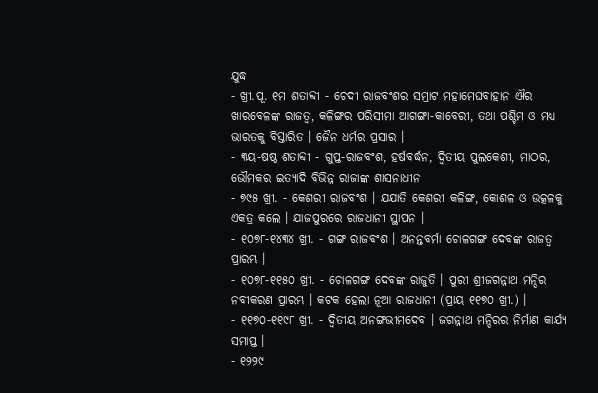ଯୁଦ୍ଧ
- ଖ୍ରୀ.ପୂ. ୧ମ ଶତାବ୍ଦୀ - ଚେଦୀ ରାଜବଂଶର ସମ୍ରାଟ ମହାମେଘବାହାନ ଐର ଖାରବେଳଙ୍କ ରାଜତ୍ୱ, କଳିଙ୍ଗର ପରିସୀମା ଆଗଙ୍ଗା-କାବେରୀ, ତଥା ପଶ୍ଚିମ ଓ ମଧ୍ୟ ଭାରତକୁ ବିସ୍ତାରିତ । ଜୈନ ଧର୍ମର ପ୍ରସାର ।
- ୩ୟ-ଷଷ୍ଠ ଶତାବ୍ଦୀ - ଗୁପ୍ତ-ରାଜବଂଶ, ହର୍ଷବର୍ଦ୍ଧନ, ଦ୍ୱିତୀୟ ପୁଲକେଶୀ, ମାଠର, ଭୌମକର ଇତ୍ୟାଦି ବିଭିନ୍ନ ରାଜାଙ୍କ ଶାସନାଧୀନ
- ୭୯୫ ଖ୍ରୀ. - କେଶରୀ ରାଜବଂଶ । ଯଯାତି କେଶରୀ କଳିଙ୍ଗ, କୋଶଳ ଓ ଉତ୍କଳକୁ ଏକତ୍ର କଲେ । ଯାଜପୁରରେ ରାଜଧାନୀ ସ୍ଥାପନ ।
- ୧୦୭୮-୧୪୩୪ ଖ୍ରୀ. - ଗଙ୍ଗ ରାଜବଂଶ । ଅନନ୍ତବର୍ମା ଚୋଳଗଙ୍ଗ ଦେବଙ୍କ ରାଜତ୍ୱ ପ୍ରାରମ୍ଭ ।
- ୧୦୭୮-୧୧୫୦ ଖ୍ରୀ. - ଚୋଳଗଙ୍ଗ ଦେବଙ୍କ ରାଜୁତି । ପୁରୀ ଶ୍ରୀଜଗନ୍ନାଥ ମନ୍ଦିର ନବୀକରଣ ପ୍ରାରମ୍ଭ । କଟକ ହେଲା ନୂଆ ରାଜଧାନୀ (ପ୍ରାୟ ୧୧୭୦ ଖ୍ରୀ.) ।
- ୧୧୭୦-୧୧୯୮ ଖ୍ରୀ. - ଦ୍ୱିତୀୟ ଅନଙ୍ଗଭୀମଦେବ । ଜଗନ୍ନାଥ ମନ୍ଦିରର ନିର୍ମାଣ କାର୍ଯ୍ୟ ସମାପ୍ତ ।
- ୧୨୨୯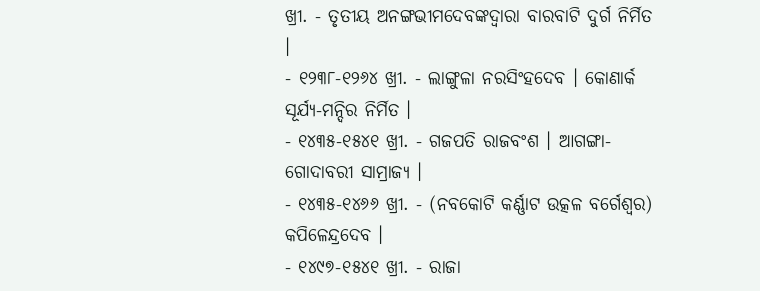ଖ୍ରୀ. - ତୃତୀୟ ଅନଙ୍ଗଭୀମଦେବଙ୍କଦ୍ୱାରା ବାରବାଟି ଦୁର୍ଗ ନିର୍ମିତ ।
- ୧୨୩୮-୧୨୬୪ ଖ୍ରୀ. - ଲାଙ୍ଗୁଳା ନରସିଂହଦେବ । କୋଣାର୍କ ସୂର୍ଯ୍ୟ-ମନ୍ଦିର ନିର୍ମିତ ।
- ୧୪୩୫-୧୫୪୧ ଖ୍ରୀ. - ଗଜପତି ରାଜବଂଶ । ଆଗଙ୍ଗା-ଗୋଦାବରୀ ସାମ୍ରାଜ୍ୟ ।
- ୧୪୩୫-୧୪୬୬ ଖ୍ରୀ. - (ନବକୋଟି କର୍ଣ୍ଣାଟ ଉତ୍କଳ ବର୍ଗେଶ୍ୱର) କପିଳେନ୍ଦ୍ରଦେବ ।
- ୧୪୯୭-୧୫୪୧ ଖ୍ରୀ. - ରାଜା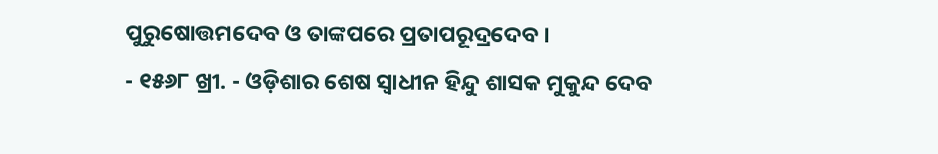ପୁରୁଷୋତ୍ତମଦେବ ଓ ତାଙ୍କପରେ ପ୍ରତାପରୂଦ୍ରଦେବ ।
- ୧୫୬୮ ଖ୍ରୀ. - ଓଡ଼ିଶାର ଶେଷ ସ୍ୱାଧୀନ ହିନ୍ଦୁ ଶାସକ ମୁକୁନ୍ଦ ଦେବ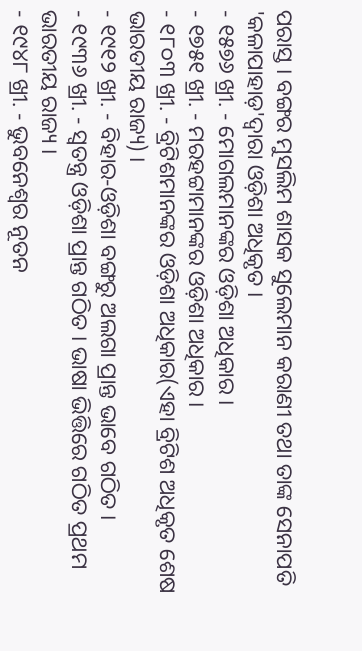ପରାସ୍ତ । ବଙ୍ଗର ମୁସଲିମ ଶାସକ ସୁଲେମାନ କରାଣୀ ତଥା ତାଙ୍କ ସେନାପତି 'କଳାପାହାଡ଼'ଦ୍ୱାରା ଓଡ଼ିଶା ଅଧିକୃତ ।
- ୧୫୭୬ ଖ୍ରୀ. - ମୋଗଲମାନଙ୍କର ଓଡ଼ିଶା ଅଧିକାର ।
- ୧୭୫୧ ଖ୍ରୀ. - ମରହଟ୍ଟାମାନଙ୍କର ଓଡ଼ିଶା ଅଧିକାର ।
- ୧୮୦୩ ଖ୍ରୀ. - ବ୍ରିଟିଶମାନଙ୍କର ଓଡ଼ିଶା ଅଧିକାର(ଏହା ବ୍ରିଟିଶ ଅଧିକୃତ ଶେଷ ଭାରତୀୟ ରାଜ୍ୟ) ।
- ୧୯୧୨ ଖ୍ରୀ. - ବିହାର-ଓଡ଼ିଶା ବଙ୍ଗରୁ ଅଲଗା ପ୍ରାନ୍ତ ଭାବେ ଗଠିତ ।
- ୧୯୩୬ ଖ୍ରୀ. - ସ୍ୱତନ୍ତ୍ର ଓଡ଼ିଶା ପ୍ରାନ୍ତ ଗଠିତ । ଭାଷା ଭିତ୍ତିରେ ଗଠିତ ପ୍ରଥମ ଭାରତୀୟ ରାଜ୍ୟ ।
- ୧୯୪୮ ଖ୍ରୀ. - ଭୁବନେଶ୍ୱର ନୂତନ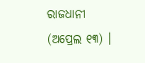ରାଜଧାନୀ (ଅପ୍ରେଲ ୧୩) ।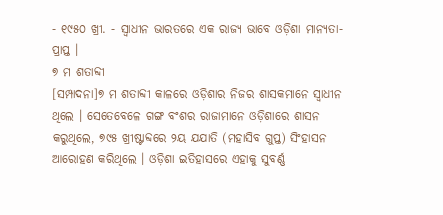- ୧୯୫୦ ଖ୍ରୀ. - ସ୍ୱାଧୀନ ଭାରତରେ ଏକ ରାଜ୍ୟ ଭାବେ ଓଡ଼ିଶା ମାନ୍ୟତା-ପ୍ରାପ୍ତ ।
୭ ମ ଶତାବ୍ଦୀ
[ସମ୍ପାଦନା]୭ ମ ଶତାବ୍ଦୀ କାଳରେ ଓଡ଼ିଶାର ନିଜର ଶାସକମାନେ ସ୍ୱାଧୀନ ଥିଲେ । ସେତେବେଳେ ଗଙ୍ଗ ବଂଶର ରାଜାମାନେ ଓଡ଼ିଶାରେ ଶାସନ କରୁଥିଲେ, ୭୯୫ ଖ୍ରୀଷ୍ଟାବ୍ଦରେ ୨ୟ ଯଯାତି (ମହାସିବ ଗୁପ୍ତ) ସିଂହାସନ ଆରୋହଣ କରିଥିଲେ । ଓଡ଼ିଶା ଇତିହାସରେ ଏହାକୁ ସୁବର୍ଣ୍ଣ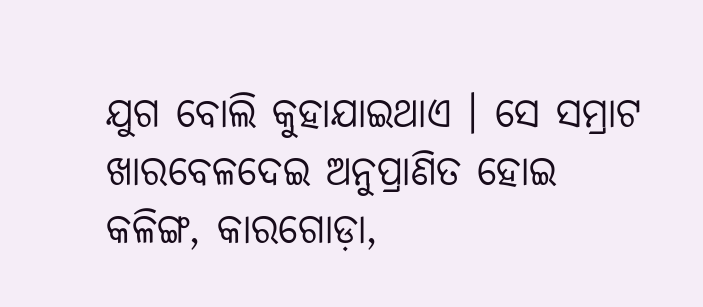ଯୁଗ ବୋଲି କୁହାଯାଇଥାଏ । ସେ ସମ୍ରାଟ ଖାରବେଳଦେଇ ଅନୁପ୍ରାଣିତ ହୋଇ କଳିଙ୍ଗ, କାରଗୋଡ଼ା,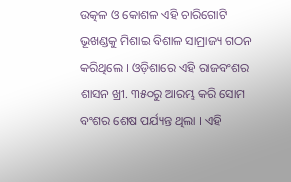ଉତ୍କଳ ଓ କୋଶଳ ଏହି ଚାରିଗୋଟି ଭୂଖଣ୍ଡକୁ ମିଶାଇ ବିଶାଳ ସାମ୍ରାଜ୍ୟ ଗଠନ କରିଥିଲେ । ଓଡ଼ିଶାରେ ଏହି ରାଜବଂଶର ଶାସନ ଖ୍ରୀ. ୩୫୦ରୁ ଆରମ୍ଭ କରି ସୋମ ବଂଶର ଶେଷ ପର୍ଯ୍ୟନ୍ତ ଥିଲା । ଏହି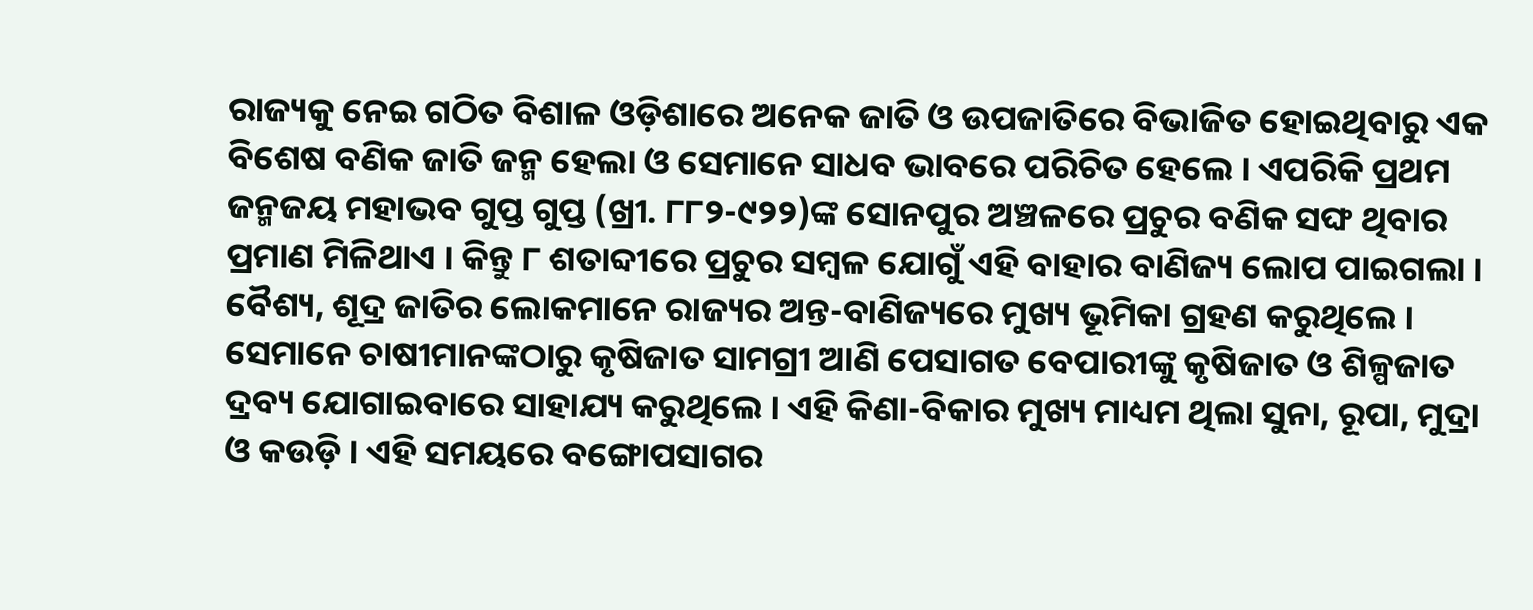ରାଜ୍ୟକୁ ନେଇ ଗଠିତ ବିଶାଳ ଓଡ଼ିଶାରେ ଅନେକ ଜାତି ଓ ଉପଜାତିରେ ବିଭାଜିତ ହୋଇଥିବାରୁ ଏକ ବିଶେଷ ବଣିକ ଜାତି ଜନ୍ମ ହେଲା ଓ ସେମାନେ ସାଧବ ଭାବରେ ପରିଚିତ ହେଲେ । ଏପରିକି ପ୍ରଥମ ଜନ୍ମଜୟ ମହାଭବ ଗୁପ୍ତ ଗୁପ୍ତ (ଖ୍ରୀ. ୮୮୨-୯୨୨)ଙ୍କ ସୋନପୁର ଅଞ୍ଚଳରେ ପ୍ରଚୁର ବଣିକ ସଙ୍ଘ ଥିବାର ପ୍ରମାଣ ମିଳିଥାଏ । କିନ୍ତୁ ୮ ଶତାବ୍ଦୀରେ ପ୍ରଚୁର ସମ୍ବଳ ଯୋଗୁଁ ଏହି ବାହାର ବାଣିଜ୍ୟ ଲୋପ ପାଇଗଲା ।
ବୈଶ୍ୟ, ଶୂଦ୍ର ଜାତିର ଲୋକମାନେ ରାଜ୍ୟର ଅନ୍ତ-ବାଣିଜ୍ୟରେ ମୁଖ୍ୟ ଭୂମିକା ଗ୍ରହଣ କରୁଥିଲେ । ସେମାନେ ଚାଷୀମାନଙ୍କଠାରୁ କୃଷିଜାତ ସାମଗ୍ରୀ ଆଣି ପେସାଗତ ବେପାରୀଙ୍କୁ କୃଷିଜାତ ଓ ଶିଳ୍ପଜାତ ଦ୍ରବ୍ୟ ଯୋଗାଇବାରେ ସାହାଯ୍ୟ କରୁଥିଲେ । ଏହି କିଣା-ବିକାର ମୁଖ୍ୟ ମାଧ୍ୟମ ଥିଲା ସୁନା, ରୂପା, ମୁଦ୍ରା ଓ କଉଡ଼ି । ଏହି ସମୟରେ ବଙ୍ଗୋପସାଗର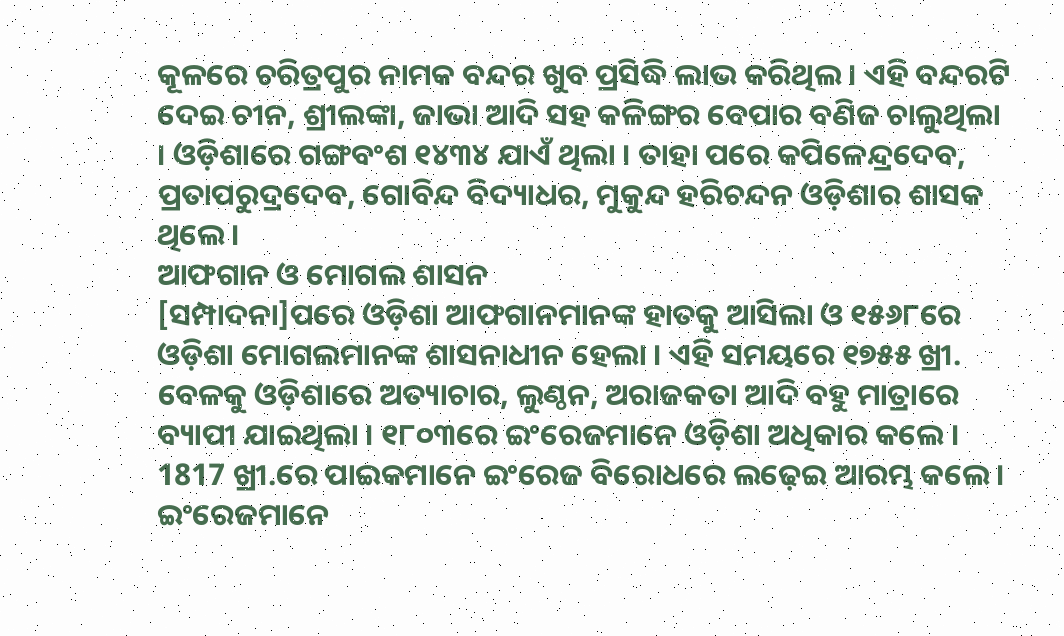କୂଳରେ ଚରିତ୍ରପୁର ନାମକ ବନ୍ଦର ଖୁବ ପ୍ରସିଦ୍ଧି ଲାଭ କରିଥିଲ । ଏହି ବନ୍ଦରଟି ଦେଇ ଚୀନ, ଶ୍ରୀଲଙ୍କା, ଜାଭା ଆଦି ସହ କଳିଙ୍ଗର ବେପାର ବଣିଜ ଚାଲୁଥିଲା । ଓଡ଼ିଶାରେ ଗଙ୍ଗବଂଶ ୧୪୩୪ ଯାଏଁ ଥିଲା । ତାହା ପରେ କପିଳେନ୍ଦ୍ରଦେବ, ପ୍ରତାପରୁଦ୍ରଦେବ, ଗୋବିନ୍ଦ ବିଦ୍ୟାଧର, ମୁକୁନ୍ଦ ହରିଚନ୍ଦନ ଓଡ଼ିଶାର ଶାସକ ଥିଲେ ।
ଆଫଗାନ ଓ ମୋଗଲ ଶାସନ
[ସମ୍ପାଦନା]ପରେ ଓଡ଼ିଶା ଆଫଗାନମାନଙ୍କ ହାତକୁ ଆସିଲା ଓ ୧୫୬୮ରେ ଓଡ଼ିଶା ମୋଗଲମାନଙ୍କ ଶାସନାଧୀନ ହେଲା । ଏହି ସମୟରେ ୧୭୫୫ ଖ୍ରୀ. ବେଳକୁ ଓଡ଼ିଶାରେ ଅତ୍ୟାଚାର, ଲୁଣ୍ଠନ, ଅରାଜକତା ଆଦି ବହୁ ମାତ୍ରାରେ ବ୍ୟାପୀ ଯାଇଥିଲା । ୧୮୦୩ରେ ଇଂରେଜମାନେ ଓଡ଼ିଶା ଅଧିକାର କଲେ । 1817 ଖ୍ରୀ.ରେ ପାଇକମାନେ ଇଂରେଜ ବିରୋଧରେ ଲଢ଼େଇ ଆରମ୍ଭ କଲେ । ଇଂରେଜମାନେ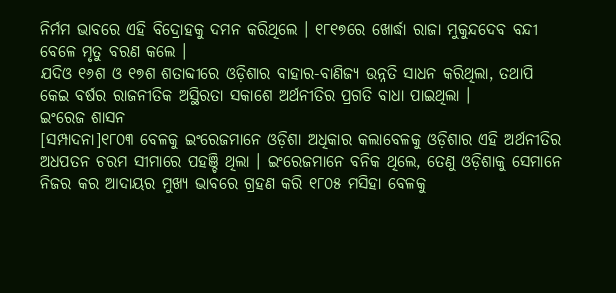ନିର୍ମମ ଭାବରେ ଏହି ବିଦ୍ରୋହକୁ ଦମନ କରିଥିଲେ । ୧୮୧୭ରେ ଖୋର୍ଦ୍ଧା ରାଜା ମୁକୁନ୍ଦଦେବ ବନ୍ଦୀ ବେଳେ ମୃତୁ ବରଣ କଲେ ।
ଯଦିଓ ୧୬ଶ ଓ ୧୭ଶ ଶତାବ୍ଦୀରେ ଓଡ଼ିଶାର ବାହାର-ବାଣିଜ୍ୟ ଉନ୍ନତି ସାଧନ କରିଥିଲା, ତଥାପି କେଇ ବର୍ଷର ରାଜନୀତିକ ଅସ୍ଥିରତା ସକାଶେ ଅର୍ଥନୀତିର ପ୍ରଗତି ବାଧା ପାଇଥିଲା ।
ଇଂରେଜ ଶାସନ
[ସମ୍ପାଦନା]୧୮୦୩ ବେଳକୁ ଇଂରେଜମାନେ ଓଡ଼ିଶା ଅଧିକାର କଲାବେଳକୁ ଓଡ଼ିଶାର ଏହି ଅର୍ଥନୀତିର ଅଧପତନ ଚରମ ସୀମାରେ ପହଞ୍ଚି ଥିଲା । ଇଂରେଜମାନେ ବନିକ ଥିଲେ, ତେଣୁ ଓଡ଼ିଶାକୁ ସେମାନେ ନିଜର କର ଆଦାୟର ମୁଖ୍ୟ ଭାବରେ ଗ୍ରହଣ କରି ୧୮୦୫ ମସିହା ବେଳକୁ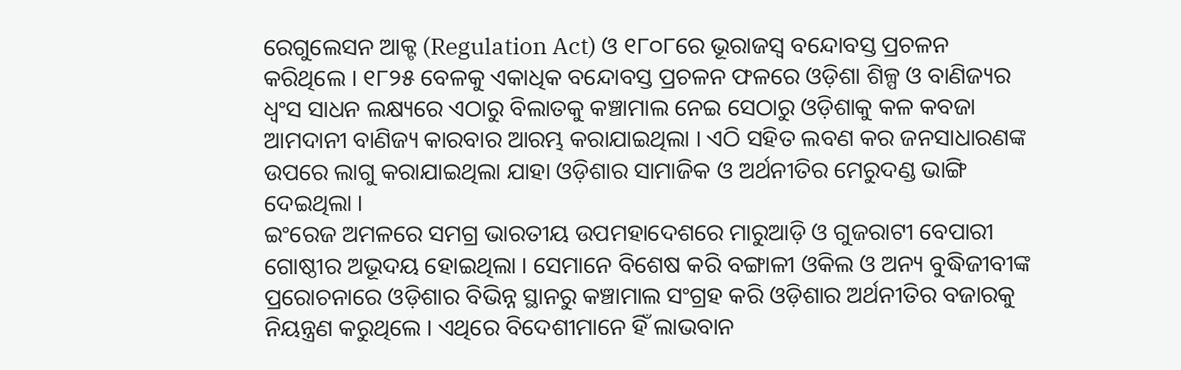ରେଗୁଲେସନ ଆକ୍ଟ (Regulation Act) ଓ ୧୮୦୮ରେ ଭୂରାଜସ୍ୱ ବନ୍ଦୋବସ୍ତ ପ୍ରଚଳନ କରିଥିଲେ । ୧୮୨୫ ବେଳକୁ ଏକାଧିକ ବନ୍ଦୋବସ୍ତ ପ୍ରଚଳନ ଫଳରେ ଓଡ଼ିଶା ଶିଳ୍ପ ଓ ବାଣିଜ୍ୟର ଧ୍ୱଂସ ସାଧନ ଲକ୍ଷ୍ୟରେ ଏଠାରୁ ବିଲାତକୁ କଞ୍ଚାମାଲ ନେଇ ସେଠାରୁ ଓଡ଼ିଶାକୁ କଳ କବଜା ଆମଦାନୀ ବାଣିଜ୍ୟ କାରବାର ଆରମ୍ଭ କରାଯାଇଥିଲା । ଏଠି ସହିତ ଲବଣ କର ଜନସାଧାରଣଙ୍କ ଉପରେ ଲାଗୁ କରାଯାଇଥିଲା ଯାହା ଓଡ଼ିଶାର ସାମାଜିକ ଓ ଅର୍ଥନୀତିର ମେରୁଦଣ୍ଡ ଭାଙ୍ଗି ଦେଇଥିଲା ।
ଇଂରେଜ ଅମଳରେ ସମଗ୍ର ଭାରତୀୟ ଉପମହାଦେଶରେ ମାରୁଆଡ଼ି ଓ ଗୁଜରାଟୀ ବେପାରୀ ଗୋଷ୍ଠୀର ଅଭୂଦୟ ହୋଇଥିଲା । ସେମାନେ ବିଶେଷ କରି ବଙ୍ଗାଳୀ ଓକିଲ ଓ ଅନ୍ୟ ବୁଦ୍ଧିଜୀବୀଙ୍କ ପ୍ରରୋଚନାରେ ଓଡ଼ିଶାର ବିଭିନ୍ନ ସ୍ଥାନରୁ କଞ୍ଚାମାଲ ସଂଗ୍ରହ କରି ଓଡ଼ିଶାର ଅର୍ଥନୀତିର ବଜାରକୁ ନିୟନ୍ତ୍ରଣ କରୁଥିଲେ । ଏଥିରେ ବିଦେଶୀମାନେ ହିଁ ଲାଭବାନ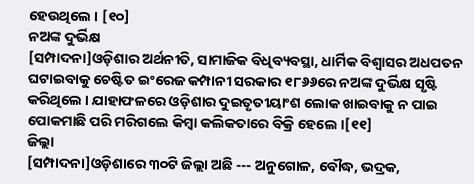ହେଉଥିଲେ । [୧୦]
ନଅଙ୍କ ଦୁର୍ଭିକ୍ଷ
[ସମ୍ପାଦନା]ଓଡ଼ିଶାର ଅର୍ଥନୀତି, ସାମାଜିକ ବିଧିବ୍ୟବସ୍ଥା, ଧାର୍ମିକ ବିଶ୍ୱାସର ଅଧପତନ ଘଟାଇବାକୁ ଚେଷ୍ଟିତ ଇଂରେଜ କମ୍ପାନୀ ସରକାର ୧୮୬୬ରେ ନଅଙ୍କ ଦୁର୍ଭିକ୍ଷ ସୃଷ୍ଟି କରିଥିଲେ । ଯାହାଫଳରେ ଓଡ଼ିଶାର ଦୁଇତୃତୀୟାଂଶ ଲୋକ ଖାଇବାକୁ ନ ପାଇ ପୋକମାଛି ପରି ମରିଗଲେ କିମ୍ବା କଲିକତାରେ ବିକ୍ରି ହେଲେ ।[୧୧]
ଜିଲ୍ଲା
[ସମ୍ପାଦନା]ଓଡ଼ିଶାରେ ୩୦ଟି ଜିଲ୍ଲା ଅଛି --- ଅନୁଗୋଳ, ବୌଦ୍ଧ, ଭଦ୍ରକ,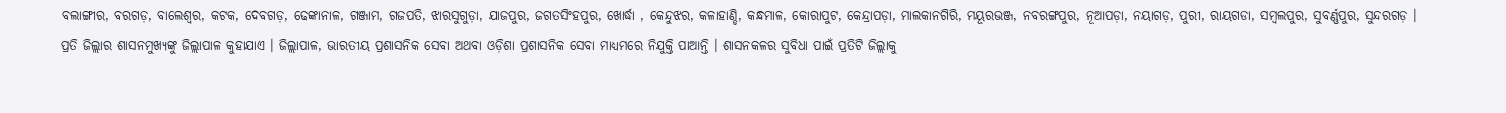ବଲାଙ୍ଗୀର, ବରଗଡ଼, ବାଲେଶ୍ୱର, କଟକ, ଦେବଗଡ଼, ଢେଙ୍କାନାଳ, ଗଞ୍ଜାମ, ଗଜପତି, ଝାରସୁଗୁଡ଼ା, ଯାଜପୁର, ଜଗତସିଂହପୁର, ଖୋର୍ଦ୍ଧା , କେନ୍ଦୁଝର, କଳାହାଣ୍ଡି, କନ୍ଧମାଳ, କୋରାପୁଟ, କେନ୍ଦ୍ରାପଡ଼ା, ମାଲକାନଗିରି, ମୟୂରଭଞ୍ଜ, ନବରଙ୍ଗପୁର, ନୂଆପଡ଼ା, ନୟାଗଡ଼, ପୁରୀ, ରାୟଗଡା, ସମ୍ବଲପୁର, ସୁବର୍ଣ୍ଣପୁର, ସୁନ୍ଦରଗଡ଼ ।
ପ୍ରତି ଜିଲ୍ଲାର ଶାସନମୁଖ୍ୟଙ୍କୁ ଜିଲ୍ଲାପାଳ କୁହାଯାଏ । ଜିଲ୍ଲାପାଳ, ଭାରତୀୟ ପ୍ରଶାସନିକ ସେବା ଅଥବା ଓଡ଼ିଶା ପ୍ରଶାସନିକ ସେବା ମାଧ୍ୟମରେ ନିଯୁକ୍ତି ପାଆନ୍ତି । ଶାସନକଳର ସୁବିଧା ପାଇଁ ପ୍ରତିଟି ଜିଲ୍ଲାକୁ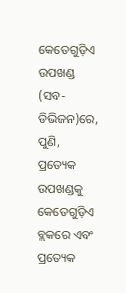କେତେଗୁଡ଼ିଏ ଉପଖଣ୍ଡ (ସବ-ଡିଭିଜନ)ରେ, ପୁଣି, ପ୍ରତ୍ୟେକ ଉପଖଣ୍ଡକୁ କେତେଗୁଡ଼ିଏ ବ୍ଲକରେ ଏବଂ ପ୍ରତ୍ୟେକ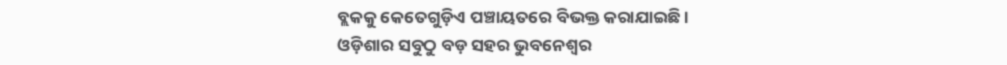ବ୍ଲକକୁ କେତେଗୁଡ଼ିଏ ପଞ୍ଚାୟତରେ ବିଭକ୍ତ କରାଯାଇଛି ।
ଓଡ଼ିଶାର ସବୁଠୁ ବଡ଼ ସହର ଭୁବନେଶ୍ୱର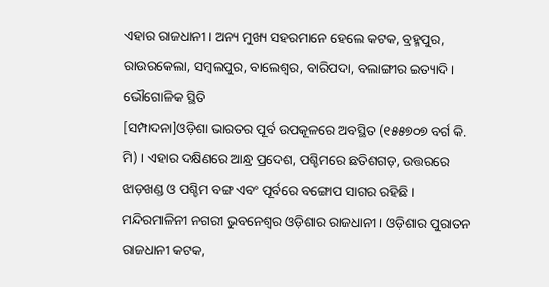ଏହାର ରାଜଧାନୀ । ଅନ୍ୟ ମୁଖ୍ୟ ସହରମାନେ ହେଲେ କଟକ, ବ୍ରହ୍ମପୁର, ରାଉରକେଲା, ସମ୍ବଲପୁର, ବାଲେଶ୍ୱର, ବାରିପଦା, ବଲାଙ୍ଗୀର ଇତ୍ୟାଦି ।
ଭୌଗୋଳିକ ସ୍ଥିତି
[ସମ୍ପାଦନା]ଓଡ଼ିଶା ଭାରତର ପୂର୍ବ ଉପକୂଳରେ ଅବସ୍ଥିତ (୧୫୫୭୦୭ ବର୍ଗ କି. ମି) । ଏହାର ଦକ୍ଷିଣରେ ଆନ୍ଧ୍ର ପ୍ରଦେଶ, ପଶ୍ଚିମରେ ଛତିଶଗଡ଼, ଉତ୍ତରରେ ଝାଡ଼ଖଣ୍ଡ ଓ ପଶ୍ଚିମ ବଙ୍ଗ ଏବଂ ପୂର୍ବରେ ବଙ୍ଗୋପ ସାଗର ରହିଛି ।
ମନ୍ଦିରମାଳିନୀ ନଗରୀ ଭୁବନେଶ୍ୱର ଓଡ଼ିଶାର ରାଜଧାନୀ । ଓଡ଼ିଶାର ପୁରାତନ ରାଜଧାନୀ କଟକ,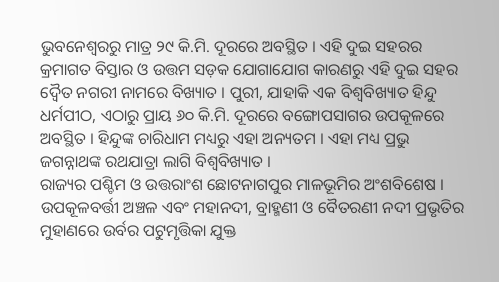ଭୁବନେଶ୍ୱରରୁ ମାତ୍ର ୨୯ କି.ମି. ଦୂରରେ ଅବସ୍ଥିତ । ଏହି ଦୁଇ ସହରର କ୍ରମାଗତ ବିସ୍ତାର ଓ ଉତ୍ତମ ସଡ଼କ ଯୋଗାଯୋଗ କାରଣରୁ ଏହି ଦୁଇ ସହର ଦ୍ୱୈତ ନଗରୀ ନାମରେ ବିଖ୍ୟାତ । ପୁରୀ, ଯାହାକି ଏକ ବିଶ୍ୱବିଖ୍ୟାତ ହିନ୍ଦୁ ଧର୍ମପୀଠ, ଏଠାରୁ ପ୍ରାୟ ୬୦ କି.ମି. ଦୂରରେ ବଙ୍ଗୋପସାଗର ଉପକୂଳରେ ଅବସ୍ଥିତ । ହିନ୍ଦୁଙ୍କ ଚାରିଧାମ ମଧ୍ୟରୁ ଏହା ଅନ୍ୟତମ । ଏହା ମଧ୍ୟ ପ୍ରଭୁ ଜଗନ୍ନାଥଙ୍କ ରଥଯାତ୍ରା ଲାଗି ବିଶ୍ୱବିଖ୍ୟାତ ।
ରାଜ୍ୟର ପଶ୍ଚିମ ଓ ଉତ୍ତରାଂଶ ଛୋଟନାଗପୁର ମାଳଭୂମିର ଅଂଶବିଶେଷ । ଉପକୂଳବର୍ତ୍ତୀ ଅଞ୍ଚଳ ଏବଂ ମହାନଦୀ, ବ୍ରାହ୍ମଣୀ ଓ ବୈତରଣୀ ନଦୀ ପ୍ରଭୃତିର ମୁହାଣରେ ଉର୍ବର ପଟୁମୃତ୍ତିକା ଯୁକ୍ତ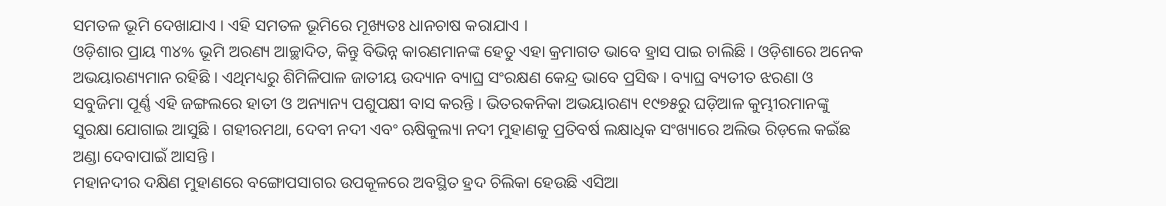ସମତଳ ଭୂମି ଦେଖାଯାଏ । ଏହି ସମତଳ ଭୂମିରେ ମୂଖ୍ୟତଃ ଧାନଚାଷ କରାଯାଏ ।
ଓଡ଼ିଶାର ପ୍ରାୟ ୩୪% ଭୂମି ଅରଣ୍ୟ ଆଚ୍ଛାଦିତ, କିନ୍ତୁ ବିଭିନ୍ନ କାରଣମାନଙ୍କ ହେତୁ ଏହା କ୍ରମାଗତ ଭାବେ ହ୍ରାସ ପାଇ ଚାଲିଛି । ଓଡ଼ିଶାରେ ଅନେକ ଅଭୟାରଣ୍ୟମାନ ରହିଛି । ଏଥିମଧ୍ୟରୁ ଶିମିଳିପାଳ ଜାତୀୟ ଉଦ୍ୟାନ ବ୍ୟାଘ୍ର ସଂରକ୍ଷଣ କେନ୍ଦ୍ର ଭାବେ ପ୍ରସିଦ୍ଧ । ବ୍ୟାଘ୍ର ବ୍ୟତୀତ ଝରଣା ଓ ସବୁଜିମା ପୂର୍ଣ୍ଣ ଏହି ଜଙ୍ଗଲରେ ହାତୀ ଓ ଅନ୍ୟାନ୍ୟ ପଶୁପକ୍ଷୀ ବାସ କରନ୍ତି । ଭିତରକନିକା ଅଭୟାରଣ୍ୟ ୧୯୭୫ରୁ ଘଡ଼ିଆଳ କୁମ୍ଭୀରମାନଙ୍କୁ ସୁରକ୍ଷା ଯୋଗାଇ ଆସୁଛି । ଗହୀରମଥା, ଦେବୀ ନଦୀ ଏବଂ ଋଷିକୁଲ୍ୟା ନଦୀ ମୁହାଣକୁ ପ୍ରତିବର୍ଷ ଲକ୍ଷାଧିକ ସଂଖ୍ୟାରେ ଅଲିଭ ରିଡ଼ଲେ କଇଁଛ ଅଣ୍ଡା ଦେବାପାଇଁ ଆସନ୍ତି ।
ମହାନଦୀର ଦକ୍ଷିଣ ମୁହାଣରେ ବଙ୍ଗୋପସାଗର ଉପକୂଳରେ ଅବସ୍ଥିତ ହ୍ରଦ ଚିଲିକା ହେଉଛି ଏସିଆ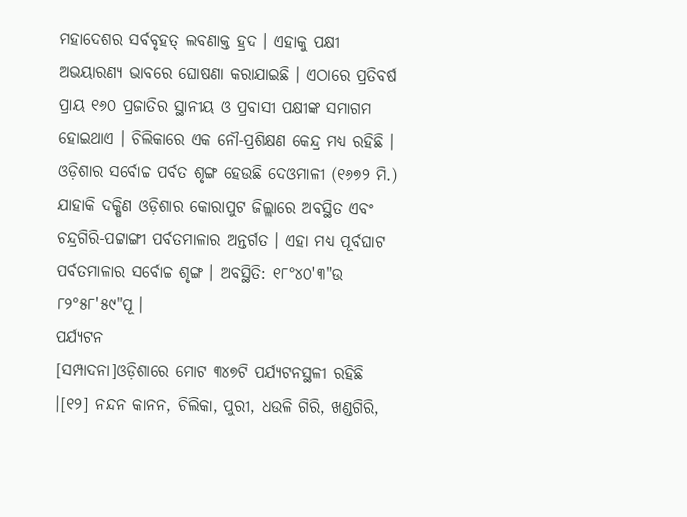ମହାଦେଶର ସର୍ବବୃହତ୍ ଲବଣାକ୍ତ ହ୍ରଦ । ଏହାକୁ ପକ୍ଷୀ ଅଭୟାରଣ୍ୟ ଭାବରେ ଘୋଷଣା କରାଯାଇଛି । ଏଠାରେ ପ୍ରତିବର୍ଷ ପ୍ରାୟ ୧୬୦ ପ୍ରଜାତିର ସ୍ଥାନୀୟ ଓ ପ୍ରବାସୀ ପକ୍ଷୀଙ୍କ ସମାଗମ ହୋଇଥାଏ । ଚିଲିକାରେ ଏକ ନୌ-ପ୍ରଶିକ୍ଷଣ କେନ୍ଦ୍ର ମଧ୍ୟ ରହିଛି ।
ଓଡ଼ିଶାର ସର୍ବୋଚ୍ଚ ପର୍ବତ ଶୃଙ୍ଗ ହେଉଛି ଦେଓମାଳୀ (୧୬୭୨ ମି.) ଯାହାକି ଦକ୍ଷିଣ ଓଡ଼ିଶାର କୋରାପୁଟ ଜିଲ୍ଲାରେ ଅବସ୍ଥିତ ଏବଂ ଚନ୍ଦ୍ରଗିରି-ପଟ୍ଟାଙ୍ଗୀ ପର୍ବତମାଳାର ଅନ୍ତର୍ଗତ । ଏହା ମଧ୍ୟ ପୂର୍ବଘାଟ ପର୍ବତମାଳାର ସର୍ବୋଚ୍ଚ ଶୃଙ୍ଗ । ଅବସ୍ଥିତି: ୧୮°୪୦'୩"ଉ ୮୨°୫୮'୫୯"ପୂ ।
ପର୍ଯ୍ୟଟନ
[ସମ୍ପାଦନା]ଓଡ଼ିଶାରେ ମୋଟ ୩୪୭ଟି ପର୍ଯ୍ୟଟନସ୍ଥଳୀ ରହିଛି ।[୧୨] ନନ୍ଦନ କାନନ, ଚିଲିକା, ପୁରୀ, ଧଉଳି ଗିରି, ଖଣ୍ଡଗିରି,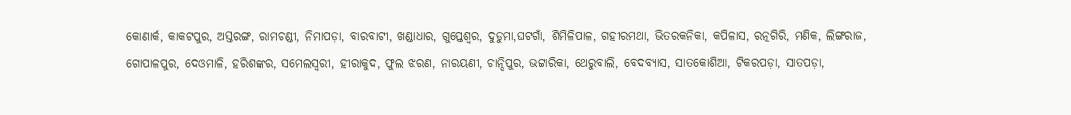କୋଣାର୍କ, କାକଟପୁର, ଅସ୍ତରଙ୍ଗ, ରାମଚଣ୍ଡୀ, ନିମାପଡ଼ା, ବାରବାଟୀ, ଖଣ୍ଡାଧାର, ଗୁପ୍ତେଶ୍ୱର, ଦୁଡୁମା,ଘଟଗାଁ, ଶିମିଳିପାଳ, ଗହୀରମଥା, ଭିତରକନିକା, କପିଳାସ, ରତ୍ନଗିରି, ମଣିକ, ଲିଙ୍ଗରାଜ, ଗୋପାଳପୁର, ଦେଓମାଳି, ହରିଶଙ୍କର, ସମେଲସ୍ୱରୀ, ହୀରାକୁଦ, ଫୁଲ ଝରଣ, ନାରୟଣୀ, ଚାନ୍ଦିପୁର, ଭଟ୍ଟାରିକା, ଥେରୁବାଲି, ବେଦବ୍ୟାସ, ସାତକୋଶିଆ, ଟିକରପଡ଼ା, ସାତପଡ଼ା,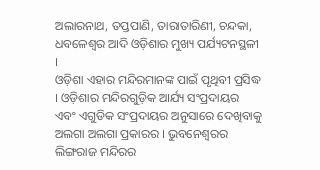ଅଲାରନାଥ, ତପ୍ତପାଣି, ତାରାତାରିଣୀ, ଚନ୍ଦକା, ଧବଳେଶ୍ୱର ଆଦି ଓଡ଼ିଶାର ମୁଖ୍ୟ ପର୍ଯ୍ୟଟନସ୍ଥଳୀ ।
ଓଡ଼ିଶା ଏହାର ମନ୍ଦିରମାନଙ୍କ ପାଇଁ ପୃଥିବୀ ପ୍ରସିଦ୍ଧ । ଓଡ଼ିଶାର ମନ୍ଦିରଗୁଡ଼ିକ ଆର୍ଯ୍ୟ ସଂପ୍ରଦାୟର ଏବଂ ଏଗୁଡିକ ସଂପ୍ରଦାୟର ଅନୁସାରେ ଦେଖିବାକୁ ଅଲଗା ଅଲଗା ପ୍ରକାରର । ଭୁବନେଶ୍ୱରର ଲିଙ୍ଗରାଜ ମନ୍ଦିରର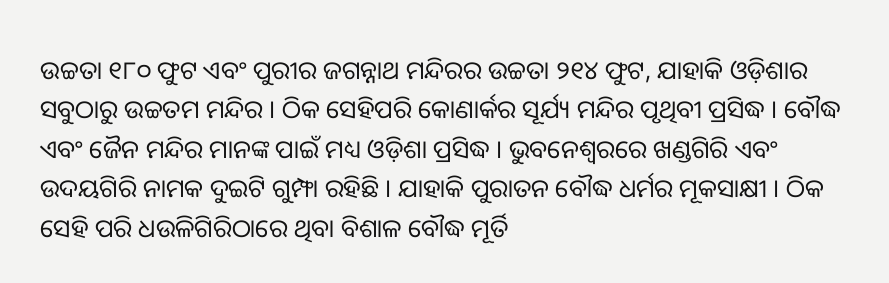ଉଚ୍ଚତା ୧୮୦ ଫୁଟ ଏବଂ ପୁରୀର ଜଗନ୍ନାଥ ମନ୍ଦିରର ଉଚ୍ଚତା ୨୧୪ ଫୁଟ, ଯାହାକି ଓଡ଼ିଶାର ସବୁଠାରୁ ଉଚ୍ଚତମ ମନ୍ଦିର । ଠିକ ସେହିପରି କୋଣାର୍କର ସୂର୍ଯ୍ୟ ମନ୍ଦିର ପୃଥିବୀ ପ୍ରସିଦ୍ଧ । ବୌଦ୍ଧ ଏବଂ ଜୈନ ମନ୍ଦିର ମାନଙ୍କ ପାଇଁ ମଧ୍ୟ ଓଡ଼ିଶା ପ୍ରସିଦ୍ଧ । ଭୁବନେଶ୍ୱରରେ ଖଣ୍ଡଗିରି ଏବଂ ଉଦୟଗିରି ନାମକ ଦୁଇଟି ଗୁମ୍ଫା ରହିଛି । ଯାହାକି ପୁରାତନ ବୌଦ୍ଧ ଧର୍ମର ମୂକସାକ୍ଷୀ । ଠିକ ସେହି ପରି ଧଉଳିଗିରିଠାରେ ଥିବା ବିଶାଳ ବୌଦ୍ଧ ମୂର୍ତି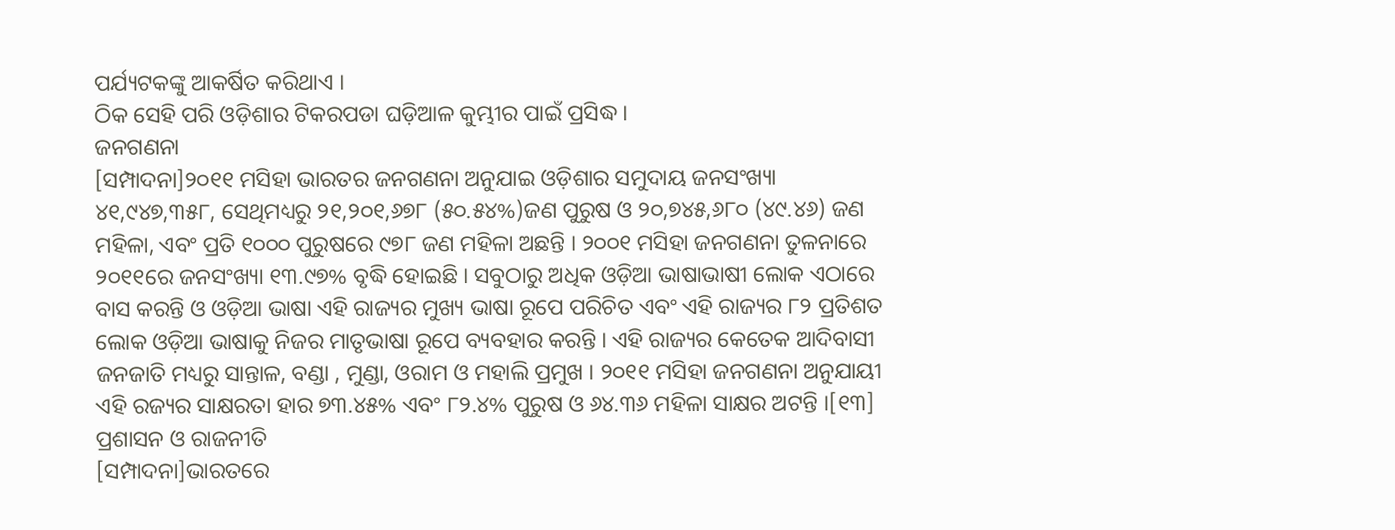ପର୍ଯ୍ୟଟକଙ୍କୁ ଆକର୍ଷିତ କରିଥାଏ ।
ଠିକ ସେହି ପରି ଓଡ଼ିଶାର ଟିକରପଡା ଘଡ଼ିଆଳ କୁମ୍ଭୀର ପାଇଁ ପ୍ରସିଦ୍ଧ ।
ଜନଗଣନା
[ସମ୍ପାଦନା]୨୦୧୧ ମସିହା ଭାରତର ଜନଗଣନା ଅନୁଯାଇ ଓଡ଼ିଶାର ସମୁଦାୟ ଜନସଂଖ୍ୟା ୪୧,୯୪୭,୩୫୮, ସେଥିମଧ୍ୟରୁ ୨୧,୨୦୧,୬୭୮ (୫୦.୫୪%)ଜଣ ପୁରୁଷ ଓ ୨୦,୭୪୫,୬୮୦ (୪୯.୪୬) ଜଣ ମହିଳା, ଏବଂ ପ୍ରତି ୧୦୦୦ ପୁରୁଷରେ ୯୭୮ ଜଣ ମହିଳା ଅଛନ୍ତି । ୨୦୦୧ ମସିହା ଜନଗଣନା ତୁଳନାରେ ୨୦୧୧ରେ ଜନସଂଖ୍ୟା ୧୩.୯୭% ବୃଦ୍ଧି ହୋଇଛି । ସବୁଠାରୁ ଅଧିକ ଓଡ଼ିଆ ଭାଷାଭାଷୀ ଲୋକ ଏଠାରେ ବାସ କରନ୍ତି ଓ ଓଡ଼ିଆ ଭାଷା ଏହି ରାଜ୍ୟର ମୁଖ୍ୟ ଭାଷା ରୂପେ ପରିଚିତ ଏବଂ ଏହି ରାଜ୍ୟର ୮୨ ପ୍ରତିଶତ ଲୋକ ଓଡ଼ିଆ ଭାଷାକୁ ନିଜର ମାତୃଭାଷା ରୂପେ ବ୍ୟବହାର କରନ୍ତି । ଏହି ରାଜ୍ୟର କେତେକ ଆଦିବାସୀ ଜନଜାତି ମଧ୍ୟରୁ ସାନ୍ତାଳ, ବଣ୍ଡା , ମୁଣ୍ଡା, ଓରାମ ଓ ମହାଲି ପ୍ରମୁଖ । ୨୦୧୧ ମସିହା ଜନଗଣନା ଅନୁଯାୟୀ ଏହି ରଜ୍ୟର ସାକ୍ଷରତା ହାର ୭୩.୪୫% ଏବଂ ୮୨.୪% ପୁରୁଷ ଓ ୬୪.୩୬ ମହିଳା ସାକ୍ଷର ଅଟନ୍ତି ।[୧୩]
ପ୍ରଶାସନ ଓ ରାଜନୀତି
[ସମ୍ପାଦନା]ଭାରତରେ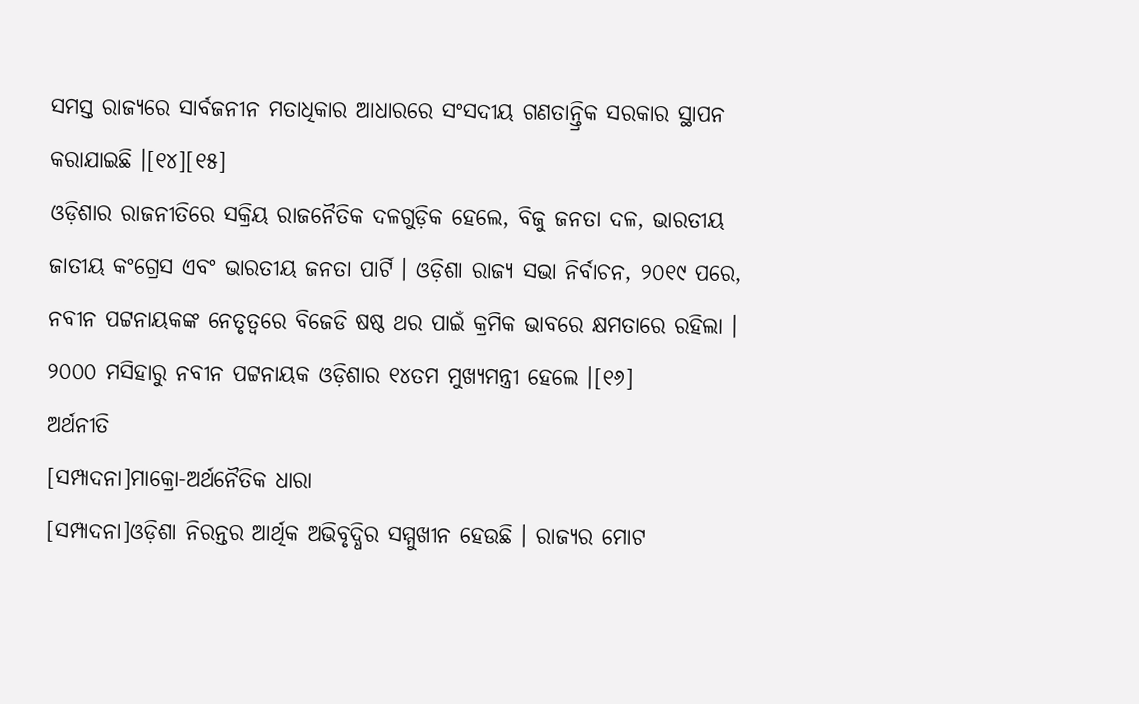ସମସ୍ତ ରାଜ୍ଯରେ ସାର୍ବଜନୀନ ମତାଧିକାର ଆଧାରରେ ସଂସଦୀୟ ଗଣତାନ୍ତ୍ରିକ ସରକାର ସ୍ଥାପନ କରାଯାଇଛି ।[୧୪][୧୫]
ଓଡ଼ିଶାର ରାଜନୀତିରେ ସକ୍ରିୟ ରାଜନୈତିକ ଦଳଗୁଡ଼ିକ ହେଲେ, ବିଜୁ ଜନତା ଦଳ, ଭାରତୀୟ ଜାତୀୟ କଂଗ୍ରେସ ଏବଂ ଭାରତୀୟ ଜନତା ପାର୍ଟି । ଓଡ଼ିଶା ରାଜ୍ଯ ସଭା ନିର୍ବାଚନ, ୨୦୧୯ ପରେ, ନବୀନ ପଟ୍ଟନାୟକଙ୍କ ନେତୃତ୍ବରେ ବିଜେଡି ଷଷ୍ଠ ଥର ପାଇଁ କ୍ରମିକ ଭାବରେ କ୍ଷମତାରେ ରହିଲା । ୨୦୦୦ ମସିହାରୁ ନବୀନ ପଟ୍ଟନାୟକ ଓଡ଼ିଶାର ୧୪ତମ ମୁଖ୍ଯମନ୍ତ୍ରୀ ହେଲେ ।[୧୬]
ଅର୍ଥନୀତି
[ସମ୍ପାଦନା]ମାକ୍ରୋ-ଅର୍ଥନୈତିକ ଧାରା
[ସମ୍ପାଦନା]ଓଡ଼ିଶା ନିରନ୍ତର ଆର୍ଥିକ ଅଭିବୃଦ୍ଧିର ସମ୍ମୁଖୀନ ହେଉଛି । ରାଜ୍ୟର ମୋଟ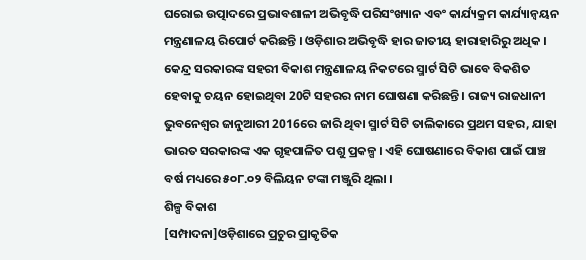ଘରୋଇ ଉତ୍ପାଦରେ ପ୍ରଭାବଶାଳୀ ଅଭିବୃଦ୍ଧି ପରିସଂଖ୍ୟାନ ଏବଂ କାର୍ଯ୍ୟକ୍ରମ କାର୍ଯ୍ୟାନ୍ୱୟନ ମନ୍ତ୍ରଣାଳୟ ରିପୋର୍ଟ କରିଛନ୍ତି । ଓଡ଼ିଶାର ଅଭିବୃଦ୍ଧି ହାର ଜାତୀୟ ହାରାହାରିରୁ ଅଧିକ । କେନ୍ଦ୍ର ସରକାରଙ୍କ ସହରୀ ବିକାଶ ମନ୍ତ୍ରଣାଳୟ ନିକଟରେ ସ୍ମାର୍ଟ ସିଟି ଭାବେ ବିକଶିତ ହେବାକୁ ଚୟନ ହୋଇଥିବା 20ଟି ସହରର ନାମ ଘୋଷଣା କରିଛନ୍ତି । ରାଜ୍ୟ ରାଜଧାନୀ ଭୁବନେଶ୍ୱର ଜାନୁଆରୀ 2016ରେ ଜାରି ଥିବା ସ୍ମାର୍ଟ ସିଟି ତାଲିକାରେ ପ୍ରଥମ ସହର, ଯାହା ଭାରତ ସରକାରଙ୍କ ଏକ ଗୃହପାଳିତ ପଶୁ ପ୍ରକଳ୍ପ । ଏହି ଘୋଷଣାରେ ବିକାଶ ପାଇଁ ପାଞ୍ଚ ବର୍ଷ ମଧ୍ୟରେ ୫୦୮.୦୨ ବିଲିୟନ ଟଙ୍କା ମଞ୍ଜୁରି ଥିଲା ।
ଶିଳ୍ପ ବିକାଶ
[ସମ୍ପାଦନା]ଓଡ଼ିଶାରେ ପ୍ରଚୁର ପ୍ରାକୃତିକ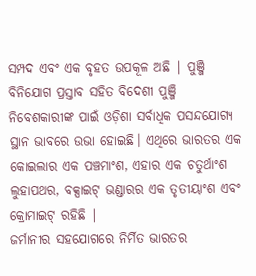ସମ୍ପଦ ଏବଂ ଏକ ବୃହତ ଉପକୂଳ ଅଛି | ପୁଞ୍ଜି ବିନିଯୋଗ ପ୍ରସ୍ତାବ ସହିତ ବିଦେଶୀ ପୁଞ୍ଜି ନିବେଶକାରୀଙ୍କ ପାଇଁ ଓଡ଼ିଶା ସର୍ବାଧିକ ପସନ୍ଦଯୋଗ୍ୟ ସ୍ଥାନ ଭାବରେ ଉଭା ହୋଇଛି। ଏଥିରେ ଭାରତର ଏକ କୋଇଲାର ଏକ ପଞ୍ଚମାଂଶ, ଏହାର ଏକ ଚତୁର୍ଥାଂଶ ଲୁହାପଥର, ବକ୍ସାଇଟ୍ ଭଣ୍ଡାରର ଏକ ତୃତୀୟାଂଶ ଏବଂ କ୍ରୋମାଇଟ୍ ରହିଛି |
ଜର୍ମାନୀର ସହଯୋଗରେ ନିର୍ମିତ ଭାରତର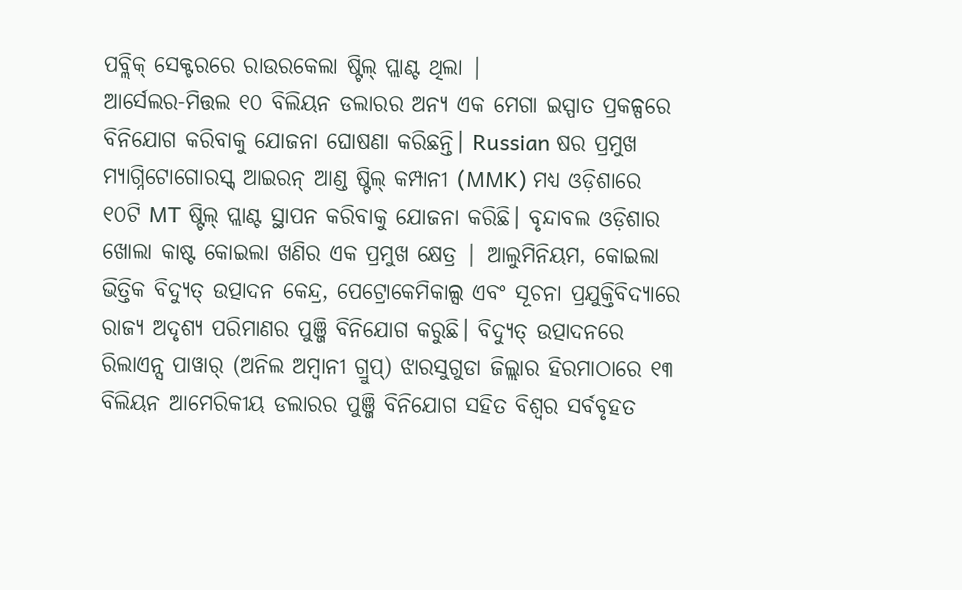ପବ୍ଲିକ୍ ସେକ୍ଟରରେ ରାଉରକେଲା ଷ୍ଟିଲ୍ ପ୍ଲାଣ୍ଟ ଥିଲା |
ଆର୍ସେଲର-ମିତ୍ତଲ ୧୦ ବିଲିୟନ ଡଲାରର ଅନ୍ୟ ଏକ ମେଗା ଇସ୍ପାତ ପ୍ରକଳ୍ପରେ ବିନିଯୋଗ କରିବାକୁ ଯୋଜନା ଘୋଷଣା କରିଛନ୍ତି। Russian ଷର ପ୍ରମୁଖ ମ୍ୟାଗ୍ନିଟୋଗୋରସ୍କ୍ ଆଇରନ୍ ଆଣ୍ଡ ଷ୍ଟିଲ୍ କମ୍ପାନୀ (MMK) ମଧ୍ୟ ଓଡ଼ିଶାରେ ୧୦ଟି MT ଷ୍ଟିଲ୍ ପ୍ଲାଣ୍ଟ ସ୍ଥାପନ କରିବାକୁ ଯୋଜନା କରିଛି। ବୃନ୍ଦାବଲ ଓଡ଼ିଶାର ଖୋଲା କାଷ୍ଟ କୋଇଲା ଖଣିର ଏକ ପ୍ରମୁଖ କ୍ଷେତ୍ର | ଆଲୁମିନିୟମ, କୋଇଲା ଭିତ୍ତିକ ବିଦ୍ୟୁତ୍ ଉତ୍ପାଦନ କେନ୍ଦ୍ର, ପେଟ୍ରୋକେମିକାଲ୍ସ ଏବଂ ସୂଚନା ପ୍ରଯୁକ୍ତିବିଦ୍ୟାରେ ରାଜ୍ୟ ଅଦୃଶ୍ୟ ପରିମାଣର ପୁଞ୍ଜି ବିନିଯୋଗ କରୁଛି। ବିଦ୍ୟୁତ୍ ଉତ୍ପାଦନରେ ରିଲାଏନ୍ସ ପାୱାର୍ (ଅନିଲ ଅମ୍ବାନୀ ଗ୍ରୁପ୍) ଝାରସୁଗୁଡା ଜିଲ୍ଲାର ହିରମାଠାରେ ୧୩ ବିଲିୟନ ଆମେରିକୀୟ ଡଲାରର ପୁଞ୍ଜି ବିନିଯୋଗ ସହିତ ବିଶ୍ୱର ସର୍ବବୃହତ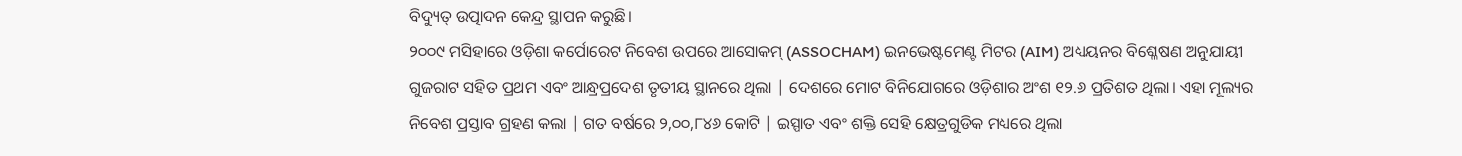ବିଦ୍ୟୁତ୍ ଉତ୍ପାଦନ କେନ୍ଦ୍ର ସ୍ଥାପନ କରୁଛି।
୨୦୦୯ ମସିହାରେ ଓଡ଼ିଶା କର୍ପୋରେଟ ନିବେଶ ଉପରେ ଆସୋକମ୍ (ASSOCHAM) ଇନଭେଷ୍ଟମେଣ୍ଟ ମିଟର (AIM) ଅଧ୍ୟୟନର ବିଶ୍ଳେଷଣ ଅନୁଯାୟୀ ଗୁଜରାଟ ସହିତ ପ୍ରଥମ ଏବଂ ଆନ୍ଧ୍ରପ୍ରଦେଶ ତୃତୀୟ ସ୍ଥାନରେ ଥିଲା | ଦେଶରେ ମୋଟ ବିନିଯୋଗରେ ଓଡ଼ିଶାର ଅଂଶ ୧୨.୬ ପ୍ରତିଶତ ଥିଲା। ଏହା ମୂଲ୍ୟର ନିବେଶ ପ୍ରସ୍ତାବ ଗ୍ରହଣ କଲା | ଗତ ବର୍ଷରେ ୨,୦୦,୮୪୬ କୋଟି | ଇସ୍ପାତ ଏବଂ ଶକ୍ତି ସେହି କ୍ଷେତ୍ରଗୁଡିକ ମଧ୍ୟରେ ଥିଲା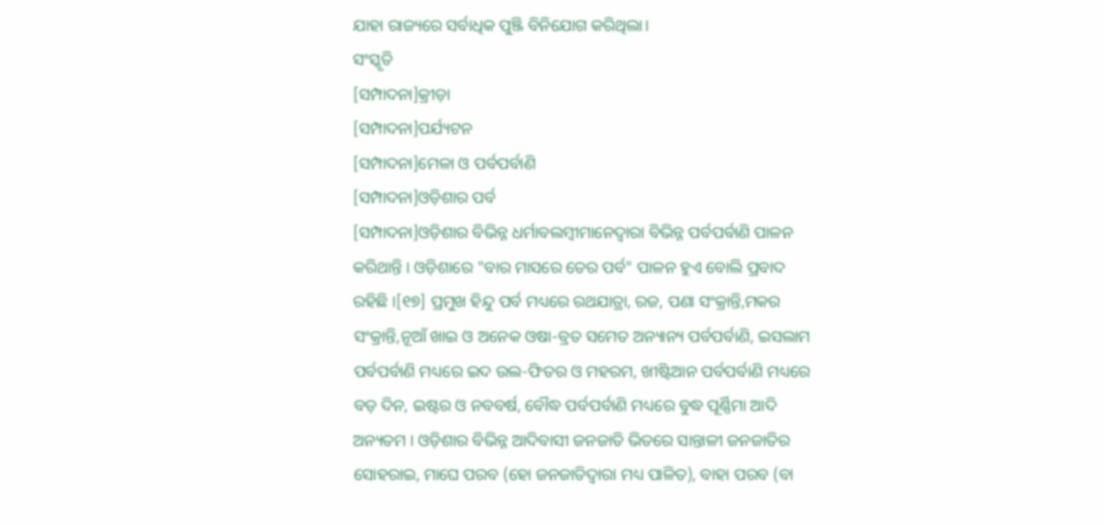ଯାହା ରାଜ୍ୟରେ ସର୍ବାଧିକ ପୁଞ୍ଜି ବିନିଯୋଗ କରିଥିଲା।
ସଂସ୍କୃତି
[ସମ୍ପାଦନା]କ୍ରୀଡ଼ା
[ସମ୍ପାଦନା]ପର୍ଯ୍ୟଟନ
[ସମ୍ପାଦନା]ମେଳା ଓ ପର୍ବପର୍ବାଣି
[ସମ୍ପାଦନା]ଓଡ଼ିଶାର ପର୍ବ
[ସମ୍ପାଦନା]ଓଡ଼ିଶାର ବିଭିନ୍ନ ଧର୍ମାବଲମ୍ବୀମାନେଦ୍ୱାରା ବିଭିନ୍ନ ପର୍ବପର୍ବାଣି ପାଳନ କରିଥାନ୍ତି । ଓଡ଼ିଶାରେ "ବାର ମାସରେ ତେର ପର୍ବ" ପାଳନ ହୁଏ ବୋଲି ପ୍ରବାଦ ରହିଛି ।[୧୭] ପ୍ରମୁଖ ହିନ୍ଦୁ ପର୍ବ ମଧ୍ୟରେ ରଥଯାତ୍ରା, ରଜ, ପଣା ସଂକ୍ରାନ୍ତି,ମକର ସଂକ୍ରାନ୍ତି,ନୂଆଁ ଖାଇ ଓ ଅନେକ ଓଷା-ବ୍ରତ ସମେତ ଅନ୍ୟାନ୍ୟ ପର୍ବପର୍ବାଣି, ଇସଲାମ ପର୍ବପର୍ବାଣି ମଧ୍ୟରେ ଇଦ ଉଲ-ଫିତର ଓ ମହରମ, ଖୀଷ୍ଟିଆନ ପର୍ବପର୍ବାଣି ମଧ୍ୟରେ ବଡ଼ ଦିନ, ଇଷ୍ଟର ଓ ନବବର୍ଷ, ବୌଦ୍ଧ ପର୍ବପର୍ବାଣି ମଧ୍ୟରେ ବୁଦ୍ଧ ପୂର୍ଣ୍ଣିମା ଆଦି ଅନ୍ୟତମ । ଓଡ଼ିଶାର ବିଭିନ୍ନ ଆଦିବାସୀ ଜନଜାତି ଭିତରେ ସାନ୍ତାଳୀ ଜନଜାତିର ସୋହରାଇ, ମାଘେ ପରବ (ହୋ ଜନଜାତିଦ୍ୱାରା ମଧ୍ୟ ପାଳିତ), ବାହା ପରବ (ବା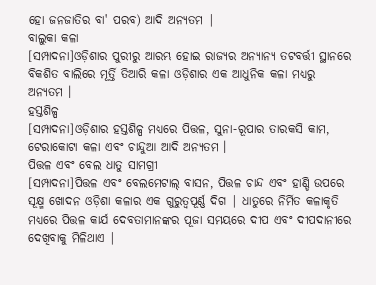ହୋ ଜନଜାତିର ବା' ପରବ) ଆଦି ଅନ୍ୟତମ |
ବାଲୁକା କଳା
[ସମ୍ପାଦନା]ଓଡ଼ିଶାର ପୁରୀରୁ ଆରମ୍ଭ ହୋଇ ରାଜ୍ୟର ଅନ୍ୟାନ୍ୟ ତଟବର୍ତ୍ତୀ ସ୍ଥାନରେ ବିକଶିତ ବାଲିରେ ମୂର୍ତ୍ତି ତିଆରି କଳା ଓଡ଼ିଶାର ଏକ ଆଧୁନିକ କଳା ମଧ୍ୟରୁ ଅନ୍ୟତମ ।
ହସ୍ତଶିଳ୍ପ
[ସମ୍ପାଦନା]ଓଡ଼ିଶାର ହସ୍ତଶିଳ୍ପ ମଧ୍ୟରେ ପିତ୍ତଳ, ସୁନା-ରୂପାର ତାରକସି କାମ, ଟେରାକୋଟା କଳା ଏବଂ ଚାନ୍ଦୁଆ ଆଦି ଅନ୍ୟତମ ।
ପିତ୍ତଳ ଏବଂ ବେଲ ଧାତୁ ସାମଗ୍ରୀ
[ସମ୍ପାଦନା]ପିତ୍ତଳ ଏବଂ ବେଲମେଟାଲ୍ ବାସନ, ପିତ୍ତଳ ଚାନ୍ଦ ଏବଂ ହାଣ୍ଡି ଉପରେ ସୂକ୍ଷ୍ମ ଖୋଦନ ଓଡ଼ିଶା କଳାର ଏକ ଗୁରୁତ୍ୱପୂର୍ଣ୍ଣ ଦିଗ | ଧାତୁରେ ନିର୍ମିତ କଳାକୃତି ମଧ୍ୟରେ ପିତ୍ତଳ କାର୍ଯ ଦେବତାମାନଙ୍କର ପୂଜା ସମୟରେ ଦୀପ ଏବଂ ଦୀପଦାନୀରେ ଦେଖିବାକୁ ମିଳିଥାଏ |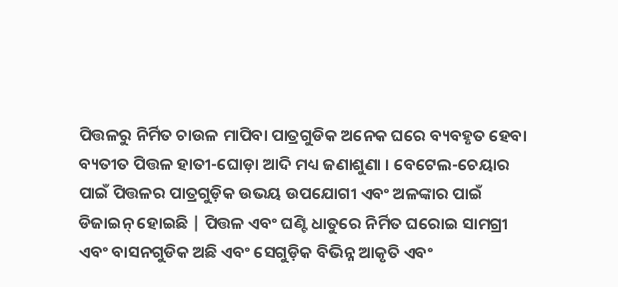ପିତ୍ତଳରୁ ନିର୍ମିତ ଚାଉଳ ମାପିବା ପାତ୍ରଗୁଡିକ ଅନେକ ଘରେ ବ୍ୟବହୃତ ହେବା ବ୍ୟତୀତ ପିତ୍ତଳ ହାତୀ-ଘୋଡ଼ା ଆଦି ମଧ୍ୟ ଜଣାଶୁଣା । ବେଟେଲ-ଚେୟାର ପାଇଁ ପିତ୍ତଳର ପାତ୍ରଗୁଡ଼ିକ ଉଭୟ ଉପଯୋଗୀ ଏବଂ ଅଳଙ୍କାର ପାଇଁ ଡିଜାଇନ୍ ହୋଇଛି | ପିତ୍ତଳ ଏବଂ ଘଣ୍ଟି ଧାତୁରେ ନିର୍ମିତ ଘରୋଇ ସାମଗ୍ରୀ ଏବଂ ବାସନଗୁଡିକ ଅଛି ଏବଂ ସେଗୁଡ଼ିକ ବିଭିନ୍ନ ଆକୃତି ଏବଂ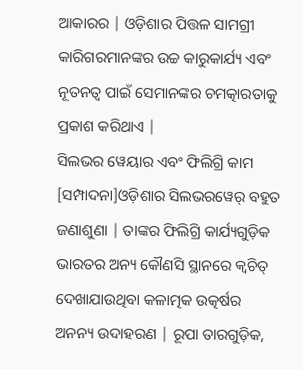ଆକାରର | ଓଡ଼ିଶାର ପିତ୍ତଳ ସାମଗ୍ରୀ କାରିଗରମାନଙ୍କର ଉଚ୍ଚ କାରୁକାର୍ଯ୍ୟ ଏବଂ ନୂତନତ୍ୱ ପାଇଁ ସେମାନଙ୍କର ଚମତ୍କାରତାକୁ ପ୍ରକାଶ କରିଥାଏ |
ସିଲଭର ୱେୟାର ଏବଂ ଫିଲିଗ୍ରି କାମ
[ସମ୍ପାଦନା]ଓଡ଼ିଶାର ସିଲଭରୱେର୍ ବହୁତ ଜଣାଶୁଣା | ତାଙ୍କର ଫିଲିଗ୍ରି କାର୍ଯ୍ୟଗୁଡ଼ିକ ଭାରତର ଅନ୍ୟ କୌଣସି ସ୍ଥାନରେ କ୍ୱଚିତ୍ ଦେଖାଯାଉଥିବା କଳାତ୍ମକ ଉତ୍କର୍ଷର ଅନନ୍ୟ ଉଦାହରଣ | ରୂପା ତାରଗୁଡ଼ିକ,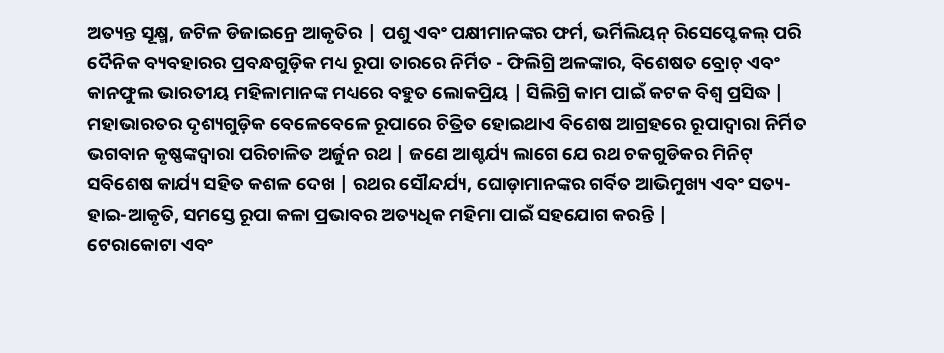ଅତ୍ୟନ୍ତ ସୂକ୍ଷ୍ମ, ଜଟିଳ ଡିଜାଇନ୍ରେ ଆକୃତିର | ପଶୁ ଏବଂ ପକ୍ଷୀମାନଙ୍କର ଫର୍ମ, ଭର୍ମିଲିୟନ୍ ରିସେପ୍ଟେକଲ୍ ପରି ଦୈନିକ ବ୍ୟବହାରର ପ୍ରବନ୍ଧଗୁଡ଼ିକ ମଧ୍ୟ ରୂପା ତାରରେ ନିର୍ମିତ - ଫିଲିଗ୍ରି ଅଳଙ୍କାର, ବିଶେଷତ ବ୍ରୋଚ୍ ଏବଂ କାନଫୁଲ ଭାରତୀୟ ମହିଳାମାନଙ୍କ ମଧ୍ୟରେ ବହୁତ ଲୋକପ୍ରିୟ | ସିଲିଗ୍ରି କାମ ପାଇଁ କଟକ ବିଶ୍ୱ ପ୍ରସିଦ୍ଧ | ମହାଭାରତର ଦୃଶ୍ୟଗୁଡ଼ିକ ବେଳେବେଳେ ରୂପାରେ ଚିତ୍ରିତ ହୋଇଥାଏ ବିଶେଷ ଆଗ୍ରହରେ ରୂପାଦ୍ୱାରା ନିର୍ମିତ ଭଗବାନ କୃଷ୍ଣଙ୍କଦ୍ୱାରା ପରିଚାଳିତ ଅର୍ଜୁନ ରଥ | ଜଣେ ଆଶ୍ଚର୍ଯ୍ୟ ଲାଗେ ଯେ ରଥ ଚକଗୁଡିକର ମିନିଟ୍ ସବିଶେଷ କାର୍ଯ୍ୟ ସହିତ କଶଳ ଦେଖ | ରଥର ସୌନ୍ଦର୍ଯ୍ୟ, ଘୋଡ଼ାମାନଙ୍କର ଗର୍ବିତ ଆଭିମୁଖ୍ୟ ଏବଂ ସତ୍ୟ-ହାଇ-ଆକୃତି, ସମସ୍ତେ ରୂପା କଳା ପ୍ରଭାବର ଅତ୍ୟଧିକ ମହିମା ପାଇଁ ସହଯୋଗ କରନ୍ତି |
ଟେରାକୋଟା ଏବଂ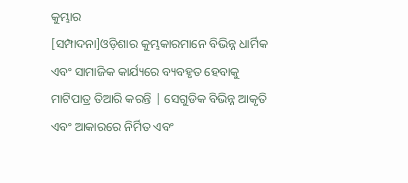କୁମ୍ଭାର
[ସମ୍ପାଦନା]ଓଡ଼ିଶାର କୁମ୍ଭକାରମାନେ ବିଭିନ୍ନ ଧାର୍ମିକ ଏବଂ ସାମାଜିକ କାର୍ଯ୍ୟରେ ବ୍ୟବହୃତ ହେବାକୁ ମାଟିପାତ୍ର ତିଆରି କରନ୍ତି | ସେଗୁଡିକ ବିଭିନ୍ନ ଆକୃତି ଏବଂ ଆକାରରେ ନିର୍ମିତ ଏବଂ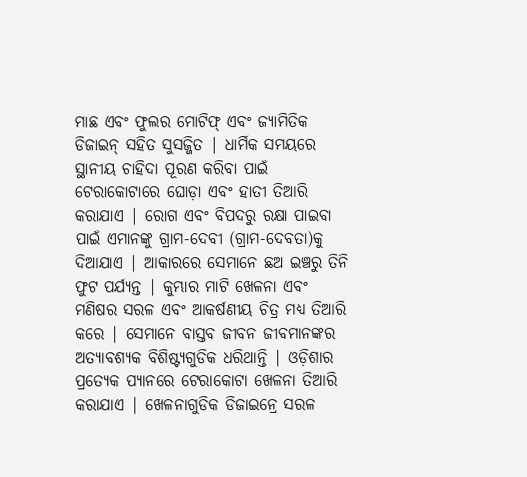ମାଛ ଏବଂ ଫୁଲର ମୋଟିଫ୍ ଏବଂ ଜ୍ୟାମିତିକ ଡିଜାଇନ୍ ସହିତ ସୁସଜ୍ଜିତ | ଧାର୍ମିକ ସମୟରେ ସ୍ଥାନୀୟ ଚାହିଦା ପୂରଣ କରିବା ପାଇଁ ଟେରାକୋଟାରେ ଘୋଡ଼ା ଏବଂ ହାତୀ ତିଆରି କରାଯାଏ | ରୋଗ ଏବଂ ବିପଦରୁ ରକ୍ଷା ପାଇବା ପାଇଁ ଏମାନଙ୍କୁ ଗ୍ରାମ-ଦେବୀ (ଗ୍ରାମ-ଦେବତା)କୁ ଦିଆଯାଏ | ଆକାରରେ ସେମାନେ ଛଅ ଇଞ୍ଚରୁ ତିନି ଫୁଟ ପର୍ଯ୍ୟନ୍ତ | କୁମ୍ଭାର ମାଟି ଖେଳନା ଏବଂ ମଣିଷର ସରଳ ଏବଂ ଆକର୍ଷଣୀୟ ଚିତ୍ର ମଧ୍ୟ ତିଆରି କରେ | ସେମାନେ ବାସ୍ତବ ଜୀବନ ଜୀବମାନଙ୍କର ଅତ୍ୟାବଶ୍ୟକ ବିଶିଷ୍ଟ୍ୟଗୁଡିକ ଧରିଥାନ୍ତି | ଓଡ଼ିଶାର ପ୍ରତ୍ୟେକ ପ୍ୟାନରେ ଟେରାକୋଟା ଖେଳନା ତିଆରି କରାଯାଏ | ଖେଳନାଗୁଡିକ ଡିଜାଇନ୍ରେ ସରଳ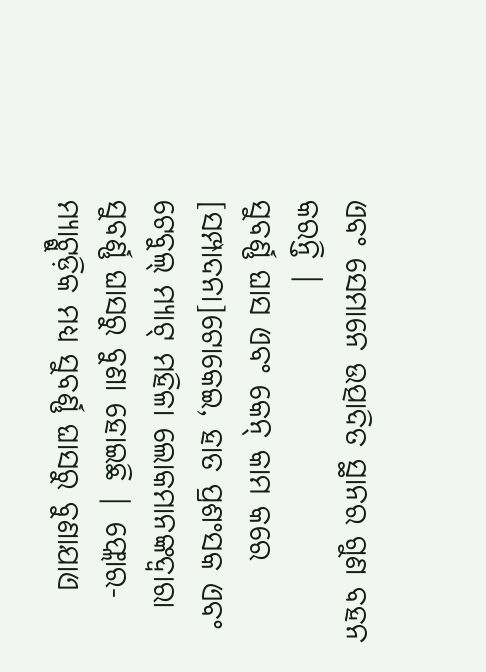ଏବଂ ସେମାନେ ଉତ୍ପାଦିତ ସ୍ଥାନର ଗୁଣ ବହନ କରନ୍ତି |
ସୁବର୍ଣ୍ଣ ଘାସ ଏବଂ କେନ୍ କାମ କରେ
[ସମ୍ପାଦନା]ଟୋକେଇ, ହାତ ପ୍ରଶଂସକ ଏବଂ ଟେବୁଲ୍ ମ୍ୟାଟ୍ ମହିଳା ଲୋକମାନଙ୍କଦ୍ୱାରା ସୁବର୍ଣ୍ଣ ଘାସରୁ ବୁଣା ହୋଇଛି | ଫ୍ଲୋର-ମ୍ୟାଟ୍ଗୁଡ଼ିକ ମଧ୍ୟ ସୁବର୍ଣ୍ଣ ଘାସରୁ ବୁଣାଯାଏ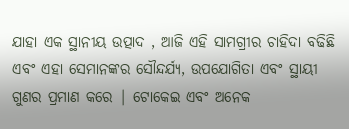ଯାହା ଏକ ସ୍ଥାନୀୟ ଉତ୍ପାଦ , ଆଜି ଏହି ସାମଗ୍ରୀର ଚାହିଦା ବଢିଛି ଏବଂ ଏହା ସେମାନଙ୍କର ସୌନ୍ଦର୍ଯ୍ୟ, ଉପଯୋଗିତା ଏବଂ ସ୍ଥାୟୀ ଗୁଣର ପ୍ରମାଣ କରେ | ଟୋକେଇ ଏବଂ ଅନେକ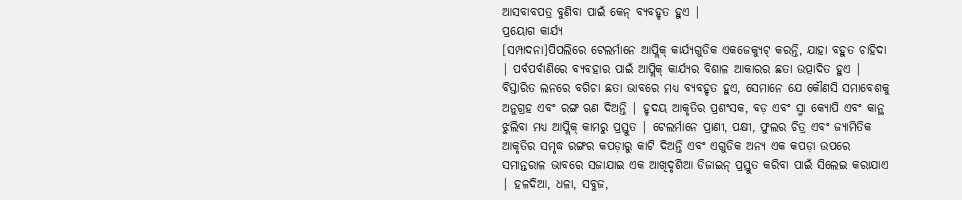ଆସବାବପତ୍ର ବୁଣିବା ପାଇଁ କେନ୍ ବ୍ୟବହୃତ ହୁଏ |
ପ୍ରୟୋଗ କାର୍ଯ୍ୟ
[ସମ୍ପାଦନା]ପିପଲିରେ ଟେଲର୍ମାନେ ଆପ୍ଲିକ୍ କାର୍ଯ୍ୟଗୁଡିକ ଏକଜେକ୍ୟୁଟ୍ କରନ୍ତି, ଯାହା ବହୁତ ଚାହିଦା | ପର୍ବପର୍ବାଣିରେ ବ୍ୟବହାର ପାଇଁ ଆପ୍ଲିକ୍ କାର୍ଯ୍ୟର ବିଶାଳ ଆକାରର ଛତା ଉତ୍ପାଦିତ ହୁଏ | ବିସ୍ତାରିତ ଲନରେ ବଗିଚା ଛତା ଭାବରେ ମଧ୍ୟ ବ୍ୟବହୃତ ହୁଏ, ସେମାନେ ଯେ କୌଣସି ସମାବେଶକୁ ଅନୁଗ୍ରହ ଏବଂ ରଙ୍ଗ ଋଣ ଦିଅନ୍ତି | ହୃଦୟ ଆକୃତିର ପ୍ରଶଂସକ, ବଡ଼ ଏବଂ ସ୍ମା କ୍ୟୋପି ଏବଂ କାନ୍ଥ ଝୁଲିବା ମଧ୍ୟ ଆପ୍ଲିକ୍ କାମରୁ ପ୍ରସ୍ତୁତ | ଟେଲର୍ମାନେ ପ୍ରାଣୀ, ପକ୍ଷୀ, ଫୁଲର ଚିତ୍ର ଏବଂ ଜ୍ୟାମିତିକ ଆକୃତିର ସମୃଦ୍ଧ ରଙ୍ଗର କପଡ଼ାରୁ କାଟି ଦିଅନ୍ତି ଏବଂ ଏଗୁଡିକ ଅନ୍ୟ ଏକ କପଡ଼ା ଉପରେ ସମାନ୍ତରାଳ ଭାବରେ ସଜାଯାଇ ଏକ ଆଖିଦୃଶିଆ ଡିଜାଇନ୍ ପ୍ରସ୍ତୁତ କରିବା ପାଇଁ ସିଲେଇ କରାଯାଏ | ହଳଦିଆ, ଧଳା, ସବୁଜ,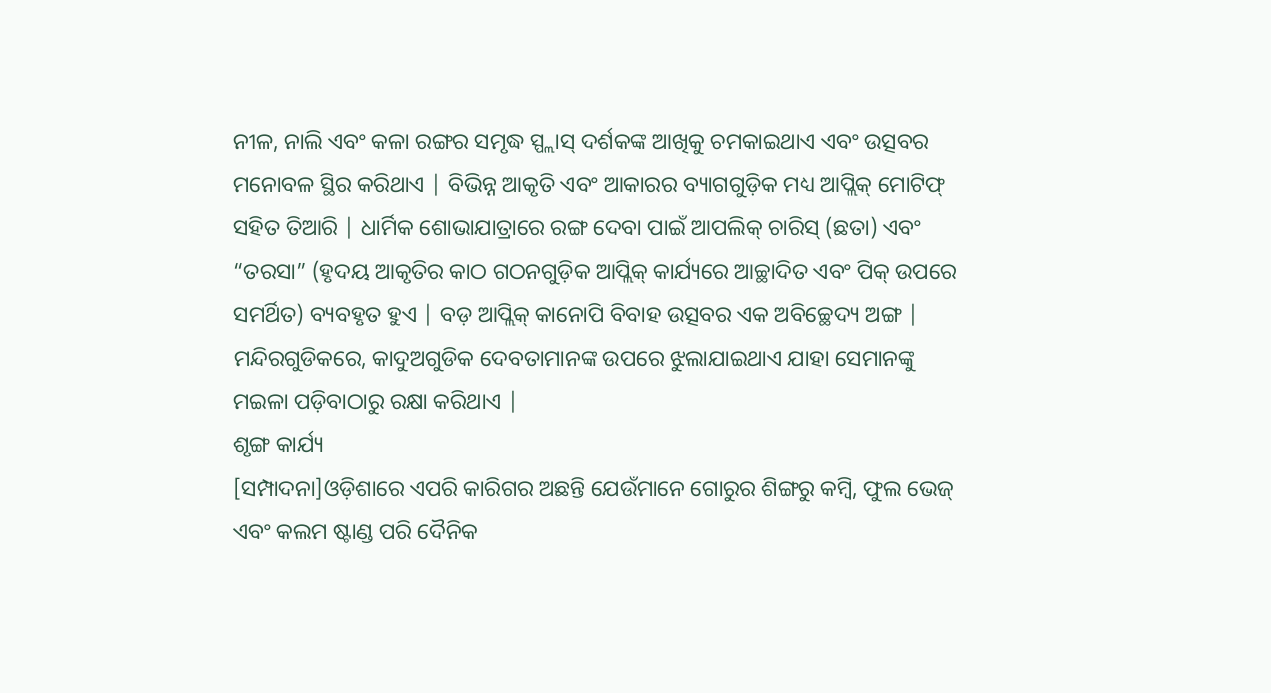ନୀଳ, ନାଲି ଏବଂ କଳା ରଙ୍ଗର ସମୃଦ୍ଧ ସ୍ପ୍ଲାସ୍ ଦର୍ଶକଙ୍କ ଆଖିକୁ ଚମକାଇଥାଏ ଏବଂ ଉତ୍ସବର ମନୋବଳ ସ୍ଥିର କରିଥାଏ | ବିଭିନ୍ନ ଆକୃତି ଏବଂ ଆକାରର ବ୍ୟାଗଗୁଡ଼ିକ ମଧ୍ୟ ଆପ୍ଲିକ୍ ମୋଟିଫ୍ ସହିତ ତିଆରି | ଧାର୍ମିକ ଶୋଭାଯାତ୍ରାରେ ରଙ୍ଗ ଦେବା ପାଇଁ ଆପଲିକ୍ ଚାରିସ୍ (ଛତା) ଏବଂ “ତରସା” (ହୃଦୟ ଆକୃତିର କାଠ ଗଠନଗୁଡ଼ିକ ଆପ୍ଲିକ୍ କାର୍ଯ୍ୟରେ ଆଚ୍ଛାଦିତ ଏବଂ ପିକ୍ ଉପରେ ସମର୍ଥିତ) ବ୍ୟବହୃତ ହୁଏ | ବଡ଼ ଆପ୍ଲିକ୍ କାନୋପି ବିବାହ ଉତ୍ସବର ଏକ ଅବିଚ୍ଛେଦ୍ୟ ଅଙ୍ଗ | ମନ୍ଦିରଗୁଡିକରେ, କାଦୁଅଗୁଡିକ ଦେବତାମାନଙ୍କ ଉପରେ ଝୁଲାଯାଇଥାଏ ଯାହା ସେମାନଙ୍କୁ ମଇଳା ପଡ଼ିବାଠାରୁ ରକ୍ଷା କରିଥାଏ |
ଶୃଙ୍ଗ କାର୍ଯ୍ୟ
[ସମ୍ପାଦନା]ଓଡ଼ିଶାରେ ଏପରି କାରିଗର ଅଛନ୍ତି ଯେଉଁମାନେ ଗୋରୁର ଶିଙ୍ଗରୁ କମ୍ବି, ଫୁଲ ଭେଜ୍ ଏବଂ କଲମ ଷ୍ଟାଣ୍ଡ ପରି ଦୈନିକ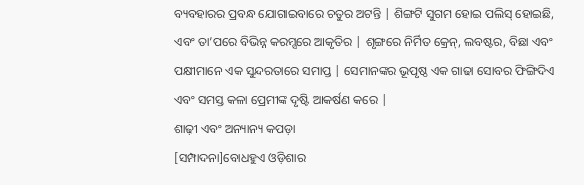ବ୍ୟବହାରର ପ୍ରବନ୍ଧ ଯୋଗାଇବାରେ ଚତୁର ଅଟନ୍ତି | ଶିଙ୍ଗଟି ସୁଗମ ହୋଇ ପଲିସ୍ ହୋଇଛି, ଏବଂ ତା’ପରେ ବିଭିନ୍ନ କରମ୍ସରେ ଆକୃତିର | ଶୃଙ୍ଗରେ ନିର୍ମିତ କ୍ରେନ୍, ଲବଷ୍ଟର, ବିଛା ଏବଂ ପକ୍ଷୀମାନେ ଏକ ସୁନ୍ଦରତାରେ ସମାପ୍ତ | ସେମାନଙ୍କର ଭୂପୃଷ୍ଠ ଏକ ଗାଢା ସୋବର ଫିଙ୍ଗିଦିଏ ଏବଂ ସମସ୍ତ କଳା ପ୍ରେମୀଙ୍କ ଦୃଷ୍ଟି ଆକର୍ଷଣ କରେ |
ଶାଢ଼ୀ ଏବଂ ଅନ୍ୟାନ୍ୟ କପଡ଼ା
[ସମ୍ପାଦନା]ବୋଧହୁଏ ଓଡ଼ିଶାର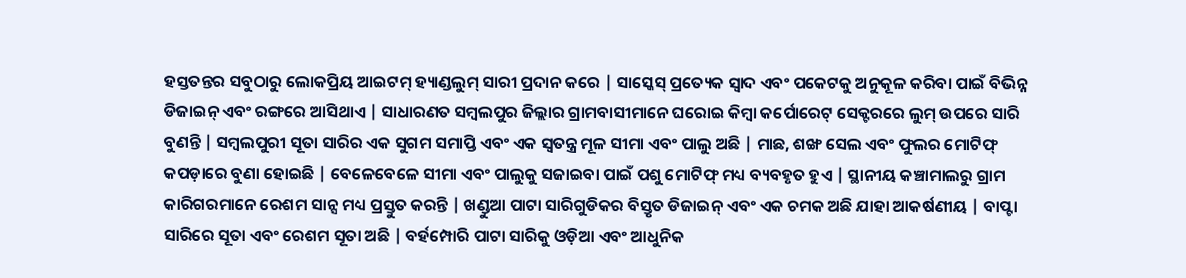ହସ୍ତତନ୍ତର ସବୁଠାରୁ ଲୋକପ୍ରିୟ ଆଇଟମ୍ ହ୍ୟାଣ୍ଡଲୁମ୍ ସାରୀ ପ୍ରଦାନ କରେ | ସାସ୍କେସ୍ ପ୍ରତ୍ୟେକ ସ୍ୱାଦ ଏବଂ ପକେଟକୁ ଅନୁକୂଳ କରିବା ପାଇଁ ବିଭିନ୍ନ ଡିଜାଇନ୍ ଏବଂ ରଙ୍ଗରେ ଆସିଥାଏ | ସାଧାରଣତ ସମ୍ବଲପୁର ଜିଲ୍ଲାର ଗ୍ରାମବାସୀମାନେ ଘରୋଇ କିମ୍ବା କର୍ପୋରେଟ୍ ସେକ୍ଟରରେ ଲୁମ୍ ଉପରେ ସାରି ବୁଣନ୍ତି | ସମ୍ବଲପୁରୀ ସୂତା ସାରିର ଏକ ସୁଗମ ସମାପ୍ତି ଏବଂ ଏକ ସ୍ୱତନ୍ତ୍ର ମୂଳ ସୀମା ଏବଂ ପାଲୁ ଅଛି | ମାଛ, ଶଙ୍ଖ ସେଲ ଏବଂ ଫୁଲର ମୋଟିଫ୍ କପଡ଼ାରେ ବୁଣା ହୋଇଛି | ବେଳେବେଳେ ସୀମା ଏବଂ ପାଲୁକୁ ସଜାଇବା ପାଇଁ ପଶୁ ମୋଟିଫ୍ ମଧ୍ୟ ବ୍ୟବହୃତ ହୁଏ | ସ୍ଥାନୀୟ କଞ୍ଚାମାଲରୁ ଗ୍ରାମ କାରିଗରମାନେ ରେଶମ ସାନ୍ସ ମଧ୍ୟ ପ୍ରସ୍ତୁତ କରନ୍ତି | ଖଣ୍ଡୁଆ ପାଟା ସାରିଗୁଡିକର ବିସ୍ତୃତ ଡିଜାଇନ୍ ଏବଂ ଏକ ଚମକ ଅଛି ଯାହା ଆକର୍ଷଣୀୟ | ବାପ୍ଟା ସାରିରେ ସୂତା ଏବଂ ରେଶମ ସୂତା ଅଛି | ବର୍ହମ୍ପୋରି ପାଟା ସାରିକୁ ଓଡ଼ିଆ ଏବଂ ଆଧୁନିକ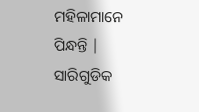ମହିଳାମାନେ ପିନ୍ଧନ୍ତି | ସାରିଗୁଡିକ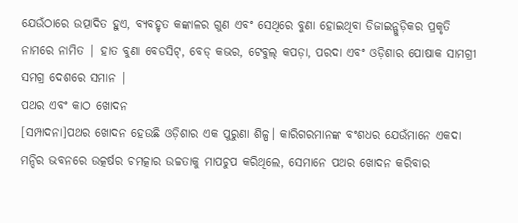ଯେଉଁଠାରେ ଉତ୍ପାଦିତ ହୁଏ, ବ୍ୟବହୃତ କଙ୍କାଳର ଗୁଣ ଏବଂ ସେଥିରେ ବୁଣା ହୋଇଥିବା ଡିଜାଇନ୍ଗୁଡ଼ିକର ପ୍ରକୃତି ନାମରେ ନାମିତ | ହାତ ବୁଣା ବେଡସିଟ୍, ବେଡ୍ କଭର, ଟେବୁଲ୍ କପଡ଼ା, ପରଦା ଏବଂ ଓଡ଼ିଶାର ପୋଷାକ ସାମଗ୍ରୀ ସମଗ୍ର ଦେଶରେ ସମାନ |
ପଥର ଏବଂ କାଠ ଖୋଦନ
[ସମ୍ପାଦନା]ପଥର ଖୋଦନ ହେଉଛି ଓଡ଼ିଶାର ଏକ ପୁରୁଣା ଶିଳ୍ପ। କାରିଗରମାନଙ୍କ ବଂଶଧର ଯେଉଁମାନେ ଏକଦା ମନ୍ଦିର ଭବନରେ ଉତ୍କର୍ଷର ଚମତ୍କାର ଉଚ୍ଚତାକୁ ମାପଚୁପ କରିଥିଲେ, ସେମାନେ ପଥର ଖୋଦନ କରିବାର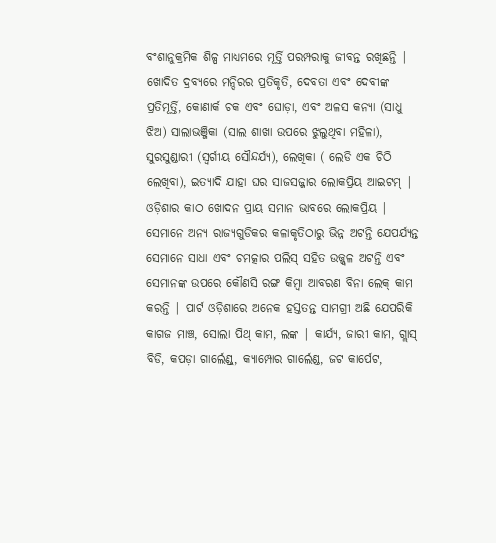ବଂଶାନୁକ୍ରମିକ ଶିଳ୍ପ ମାଧ୍ୟମରେ ମୂର୍ତ୍ତି ପରମ୍ପରାକୁ ଜୀବନ୍ତ ରଖିଛନ୍ତି | ଖୋଦିତ ଦ୍ରବ୍ୟରେ ମନ୍ଦିରର ପ୍ରତିକୃତି, ଦେବତା ଏବଂ ଦେବୀଙ୍କ ପ୍ରତିମୂର୍ତ୍ତି, କୋଣାର୍କ ଚକ ଏବଂ ଘୋଡ଼ା, ଏବଂ ଅଳସ କନ୍ୟା (ସାଧୁ ଝିଅ) ସାଲାଭଞ୍ଜିକା (ସାଲ ଶାଖା ଉପରେ ଝୁଲୁଥିବା ମହିଳା), ସୁରସୁଣ୍ଡାରୀ (ସ୍ୱର୍ଗୀୟ ସୌନ୍ଦର୍ଯ୍ୟ), ଲେଖିକା ( ଲେଡି ଏକ ଚିଠି ଲେଖିବା), ଇତ୍ୟାଦି ଯାହା ଘର ସାଜସଜ୍ଜାର ଲୋକପ୍ରିୟ ଆଇଟମ୍ | ଓଡ଼ିଶାର କାଠ ଖୋଦନ ପ୍ରାୟ ସମାନ ଭାବରେ ଲୋକପ୍ରିୟ | ସେମାନେ ଅନ୍ୟ ରାଜ୍ୟଗୁଡିକର କଳାକୃତିଠାରୁ ଭିନ୍ନ ଅଟନ୍ତି ଯେପର୍ଯ୍ୟନ୍ତ ସେମାନେ ସାଧା ଏବଂ ଚମତ୍କାର ପଲିସ୍ ସହିତ ଉଜ୍ଜ୍ୱଳ ଅଟନ୍ତି ଏବଂ ସେମାନଙ୍କ ଉପରେ କୌଣସି ରଙ୍ଗ କିମ୍ବା ଆବରଣ ବିନା ଲେକ୍ କାମ କରନ୍ତି | ପାର୍ଟ ଓଡ଼ିଶାରେ ଅନେକ ହସ୍ତତନ୍ତ ସାମଗ୍ରୀ ଅଛି ଯେପରିକି କାଗଜ ମାଞ୍ଚ, ସୋଲା ପିଥ୍ କାମ, ଲଙ୍କ | କାର୍ଯ୍ୟ, ଜାରୀ କାମ, ଗ୍ଲାସ୍ ବିଡି, କପଡ଼ା ଗାର୍ଲେଣ୍ଡ୍, କ୍ୟାମ୍ପୋର ଗାର୍ଲେଣ୍ଡ, ଜଟ କାର୍ପେଟ,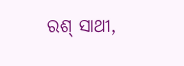ରଶ୍ ସାଥୀ,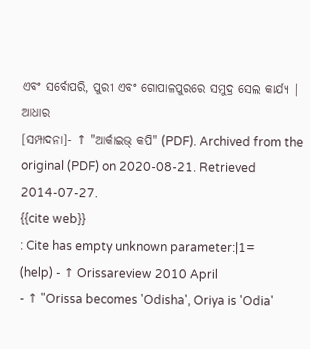ଏବଂ ସର୍ବୋପରି, ପୁରୀ ଏବଂ ଗୋପାଳପୁରରେ ସମୁଦ୍ର ସେଲ କାର୍ଯ୍ୟ |
ଆଧାର
[ସମ୍ପାଦନା]- ↑ "ଆର୍କାଇଭ୍ କପି" (PDF). Archived from the original (PDF) on 2020-08-21. Retrieved 2014-07-27.
{{cite web}}
: Cite has empty unknown parameter:|1=
(help) - ↑ Orissareview 2010 April
- ↑ "Orissa becomes 'Odisha', Oriya is 'Odia'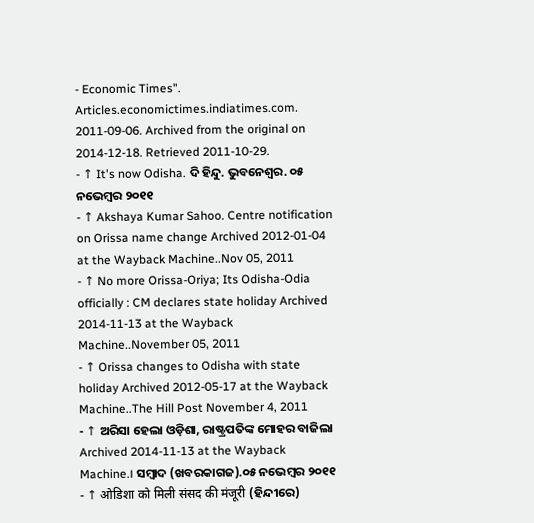- Economic Times". Articles.economictimes.indiatimes.com. 2011-09-06. Archived from the original on 2014-12-18. Retrieved 2011-10-29.
- ↑ It's now Odisha. ଦି ହିନ୍ଦୁ. ଭୁବନେଶ୍ୱର. ୦୫ ନଭେମ୍ବର ୨୦୧୧
- ↑ Akshaya Kumar Sahoo. Centre notification on Orissa name change Archived 2012-01-04 at the Wayback Machine..Nov 05, 2011
- ↑ No more Orissa-Oriya; Its Odisha-Odia officially : CM declares state holiday Archived 2014-11-13 at the Wayback Machine..November 05, 2011
- ↑ Orissa changes to Odisha with state holiday Archived 2012-05-17 at the Wayback Machine..The Hill Post November 4, 2011
- ↑ ଅରିସା ହେଲା ଓଡ଼ିଶା, ରାଷ୍ଟ୍ରପତିଙ୍କ ମୋହର ବାଜିଲା Archived 2014-11-13 at the Wayback Machine.। ସମ୍ବାଦ (ଖବରକାଗଜ).୦୫ ନଭେମ୍ବର ୨୦୧୧
- ↑ ओडिशा को मिली संसद की मंजूरी (ହିନ୍ଦୀରେ)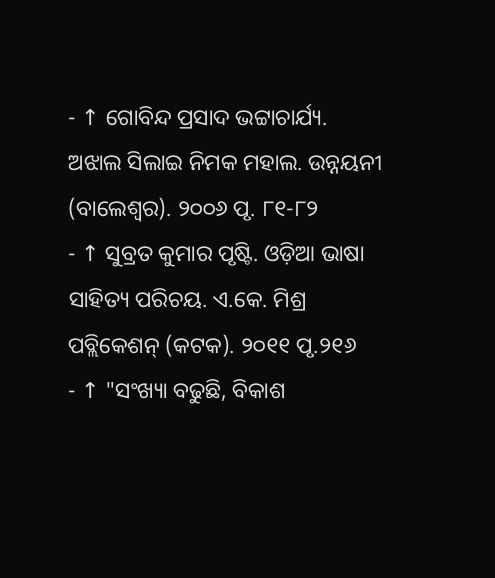- ↑ ଗୋବିନ୍ଦ ପ୍ରସାଦ ଭଟ୍ଟାଚାର୍ଯ୍ୟ. ଅଝାଲ ସିଲାଇ ନିମକ ମହାଲ. ଉନ୍ନୟନୀ (ବାଲେଶ୍ୱର). ୨୦୦୬ ପୃ. ୮୧-୮୨
- ↑ ସୁବ୍ରତ କୁମାର ପୃଷ୍ଟି. ଓଡ଼ିଆ ଭାଷା ସାହିତ୍ୟ ପରିଚୟ. ଏ.କେ. ମିଶ୍ର ପବ୍ଲିକେଶନ୍ (କଟକ). ୨୦୧୧ ପୃ.୨୧୬
- ↑ "ସଂଖ୍ୟା ବଢୁଛି, ବିକାଶ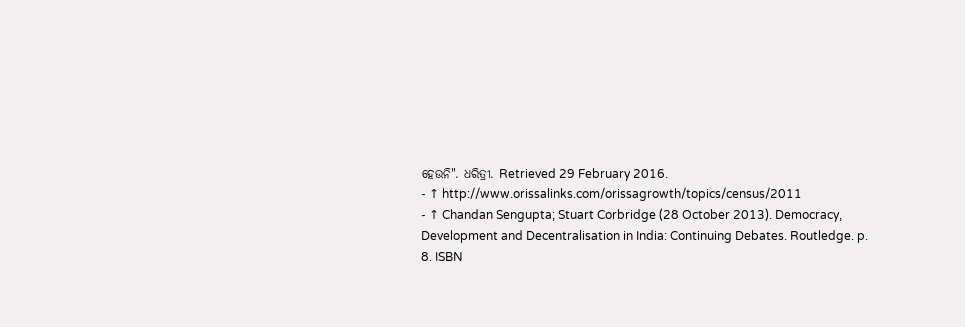ହେଉନି". ଧରିତ୍ରୀ. Retrieved 29 February 2016.
- ↑ http://www.orissalinks.com/orissagrowth/topics/census/2011
- ↑ Chandan Sengupta; Stuart Corbridge (28 October 2013). Democracy, Development and Decentralisation in India: Continuing Debates. Routledge. p. 8. ISBN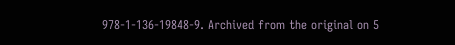978-1-136-19848-9. Archived from the original on 5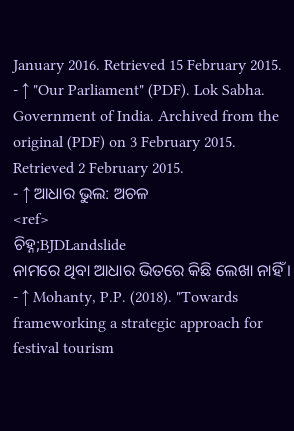January 2016. Retrieved 15 February 2015.
- ↑ "Our Parliament" (PDF). Lok Sabha. Government of India. Archived from the original (PDF) on 3 February 2015. Retrieved 2 February 2015.
- ↑ ଆଧାର ଭୁଲ: ଅଚଳ
<ref>
ଚିହ୍ନ;BJDLandslide
ନାମରେ ଥିବା ଆଧାର ଭିତରେ କିଛି ଲେଖା ନାହିଁ । - ↑ Mohanty, P.P. (2018). "Towards frameworking a strategic approach for festival tourism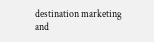destination marketing and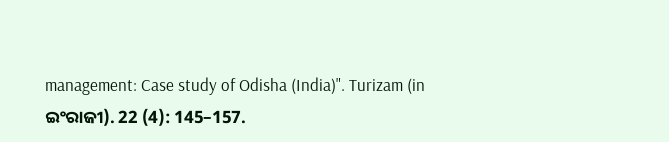management: Case study of Odisha (India)". Turizam (in ଇଂରାଜୀ). 22 (4): 145–157.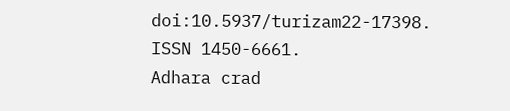doi:10.5937/turizam22-17398. ISSN 1450-6661.
Adhara crad